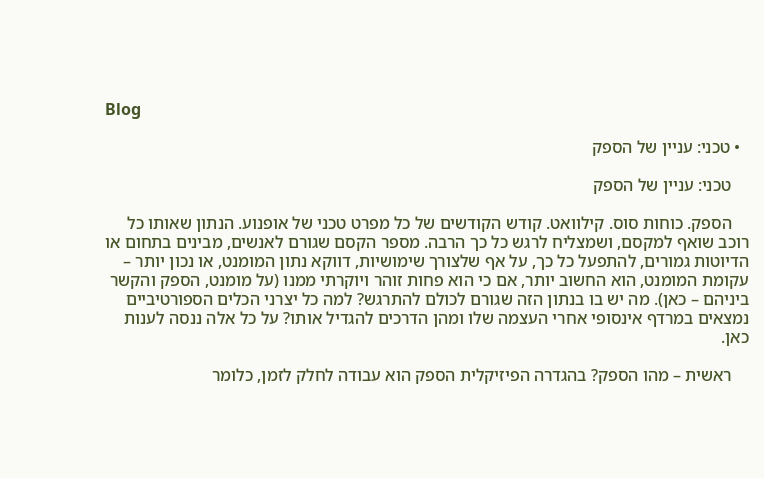Blog

  • טכני: עניין של הספק

    טכני: עניין של הספק

    הספק. כוחות סוס. קילוואט. קודש הקודשים של כל מפרט טכני של אופנוע. הנתון שאותו כל רוכב שואף למקסם, ושמצליח לרגש כל כך הרבה. מספר הקסם שגורם לאנשים, מבינים בתחום או הדיוטות גמורים, להתפעל כל כך, על אף שלצורך שימושיות, דווקא נתון המומנט, או נכון יותר – עקומת המומנט, הוא החשוב יותר, אם כי הוא פחות זוהר ויוקרתי ממנו (על מומנט, הספק והקשר ביניהם – כאן). מה יש בו בנתון הזה שגורם לכולם להתרגש? למה כל יצרני הכלים הספורטיביים נמצאים במרדף אינסופי אחרי העצמה שלו ומהן הדרכים להגדיל אותו? על כל אלה ננסה לענות כאן.

    ראשית – מהו הספק? בהגדרה הפיזיקלית הספק הוא עבודה לחלק לזמן, כלומר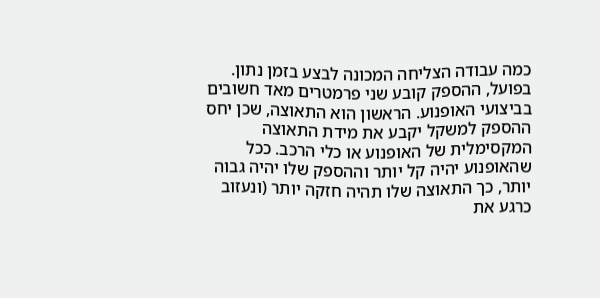כמה עבודה הצליחה המכונה לבצע בזמן נתון. בפועל, ההספק קובע שני פרמטרים מאד חשובים בביצועי האופנוע. הראשון הוא התאוצה, שכן יחס ההספק למשקל יקבע את מידת התאוצה המקסימלית של האופנוע או כלי הרכב. ככל שהאופנוע יהיה קל יותר וההספק שלו יהיה גבוה יותר, כך התאוצה שלו תהיה חזקה יותר (ונעזוב כרגע את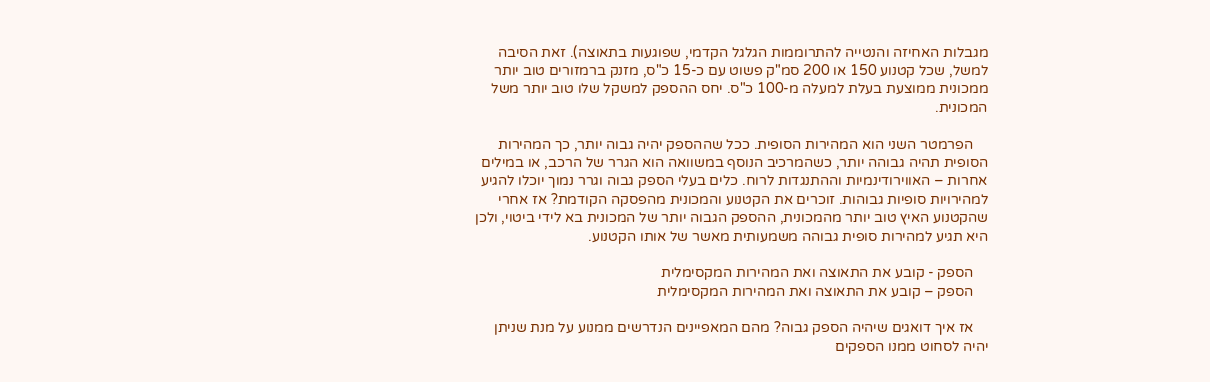מגבלות האחיזה והנטייה להתרוממות הגלגל הקדמי, שפוגעות בתאוצה). זאת הסיבה למשל, שכל קטנוע 150 או 200 סמ"ק פשוט עם כ-15 כ"ס, מזנק ברמזורים טוב יותר ממכונית ממוצעת בעלת למעלה מ-100 כ"ס. יחס ההספק למשקל שלו טוב יותר משל המכונית.

    הפרמטר השני הוא המהירות הסופית. ככל שההספק יהיה גבוה יותר, כך המהירות הסופית תהיה גבוהה יותר, כשהמרכיב הנוסף במשוואה הוא הגרר של הרכב, או במילים אחרות – האווירודינמיות וההתנגדות לרוח. כלים בעלי הספק גבוה וגרר נמוך יוכלו להגיע למהירויות סופיות גבוהות. זוכרים את הקטנוע והמכונית מהפסקה הקודמת? אז אחרי שהקטנוע האיץ טוב יותר מהמכונית, ההספק הגבוה יותר של המכונית בא לידי ביטוי, ולכן היא תגיע למהירות סופית גבוהה משמעותית מאשר של אותו הקטנוע.

    הספק - קובע את התאוצה ואת המהירות המקסימלית
    הספק – קובע את התאוצה ואת המהירות המקסימלית

    אז איך דואגים שיהיה הספק גבוה? מהם המאפיינים הנדרשים ממנוע על מנת שניתן יהיה לסחוט ממנו הספקים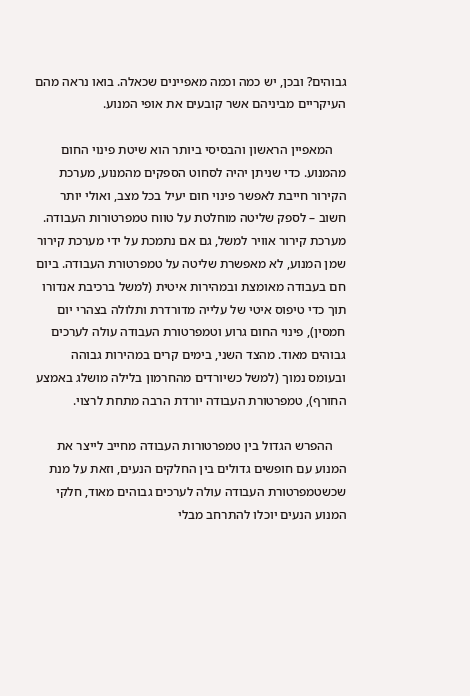גבוהים? ובכן, יש כמה וכמה מאפיינים שכאלה. בואו נראה מהם העיקריים מביניהם אשר קובעים את אופי המנוע.

    המאפיין הראשון והבסיסי ביותר הוא שיטת פינוי החום מהמנוע. כדי שניתן יהיה לסחוט הספקים מהמנוע, מערכת הקירור חייבת לאפשר פינוי חום יעיל בכל מצב, ואולי יותר חשוב – לספק שליטה מוחלטת על טווח טמפרטורות העבודה. מערכת קירור אוויר למשל, גם אם נתמכת על ידי מערכת קירור שמן המנוע, לא מאפשרת שליטה על טמפרטורת העבודה. ביום חם בעבודה מאומצת ובמהירות איטית (למשל ברכיבת אנדורו תוך כדי טיפוס איטי של עלייה מדורדרת ותלולה בצהרי יום חמסין), פינוי החום גרוע וטמפרטורת העבודה עולה לערכים גבוהים מאוד. מהצד השני, בימים קרים במהירות גבוהה ובעומס נמוך (למשל כשיורדים מהחרמון בלילה מושלג באמצע החורף), טמפרטורת העבודה יורדת הרבה מתחת לרצוי.

    ההפרש הגדול בין טמפרטורות העבודה מחייב לייצר את המנוע עם חופשים גדולים בין החלקים הנעים, וזאת על מנת שכשטמפרטורת העבודה עולה לערכים גבוהים מאוד, חלקי המנוע הנעים יוכלו להתרחב מבלי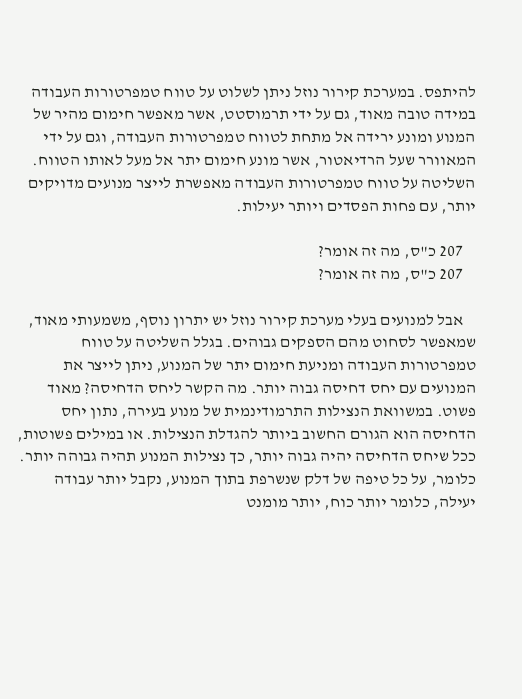להיתפס. במערכת קירור נוזל ניתן לשלוט על טווח טמפרטורות העבודה במידה טובה מאוד, גם על ידי תרמוסטט, אשר מאפשר חימום מהיר של המנוע ומונע ירידה אל מתחת לטווח טמפרטורות העבודה, וגם על ידי המאוורר שעל הרדיאטור, אשר מונע חימום יתר אל מעל לאותו הטווח. השליטה על טווח טמפרטורות העבודה מאפשרת לייצר מנועים מדויקים יותר, עם פחות הפסדים ויותר יעילות.

    207 כ"ס, מה זה אומר?
    207 כ"ס, מה זה אומר?

    אבל למנועים בעלי מערכת קירור נוזל יש יתרון נוסף, משמעותי מאוד, שמאפשר לסחוט מהם הספקים גבוהים. בגלל השליטה על טווח טמפרטורות העבודה ומניעת חימום יתר של המנוע, ניתן לייצר את המנועים עם יחס דחיסה גבוה יותר. מה הקשר ליחס הדחיסה? מאוד פשוט. במשוואת הנצילות התרמודינמית של מנוע בעירה, נתון יחס הדחיסה הוא הגורם החשוב ביותר להגדלת הנצילות. או במילים פשוטות, ככל שיחס הדחיסה יהיה גבוה יותר, כך נצילות המנוע תהיה גבוהה יותר. כלומר, על כל טיפה של דלק שנשרפת בתוך המנוע, נקבל יותר עבודה יעילה, כלומר יותר כוח, יותר מומנט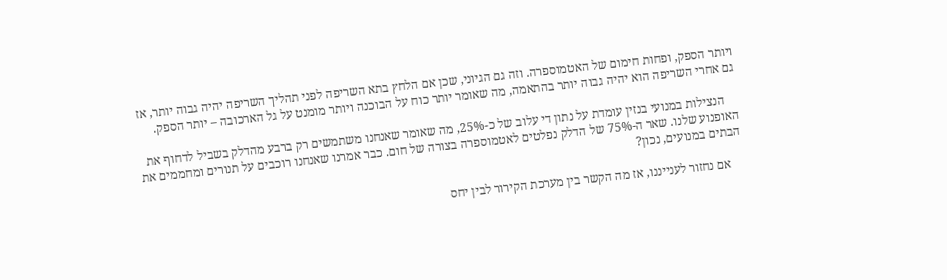ויותר הספק, ופחות חימום של האטמוספרה. וזה גם הגיוני, שכן אם הלחץ בתא השריפה לפני תהליך השריפה יהיה גבוה יותר, אז גם אחרי השריפה הוא יהיה גבוה יותר בהתאמה, מה שאומר יותר כוח על הבוכנה ויותר מומנט על גל הארכובה – יותר הספק.

    הנצילות במנועי בנזין עומדת על נתון די עלוב של כ-25%, מה שאומר שאנחנו משתמשים רק ברבע מהדלק בשביל לדחוף את האופנוע שלנו. שאר ה-75% של הדלק נפלטים לאטמוספרה בצורה של חום. כבר אמרנו שאנחנו רוכבים על תנורים ומחממים את הבתים במנועים, נכון?

    אם נחזור לענייננו, אז מה הקשר בין מערכת הקירור לבין יחס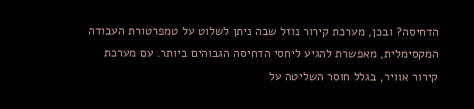הדחיסה? ובכן, מערכת קירור נוזל שבה ניתן לשלוט על טמפרטורת העבודה המקסימלית, מאפשרת להגיע ליחסי הדחיסה הגבוהים ביותר. עם מערכת קירור אוויר, בגלל חוסר השליטה על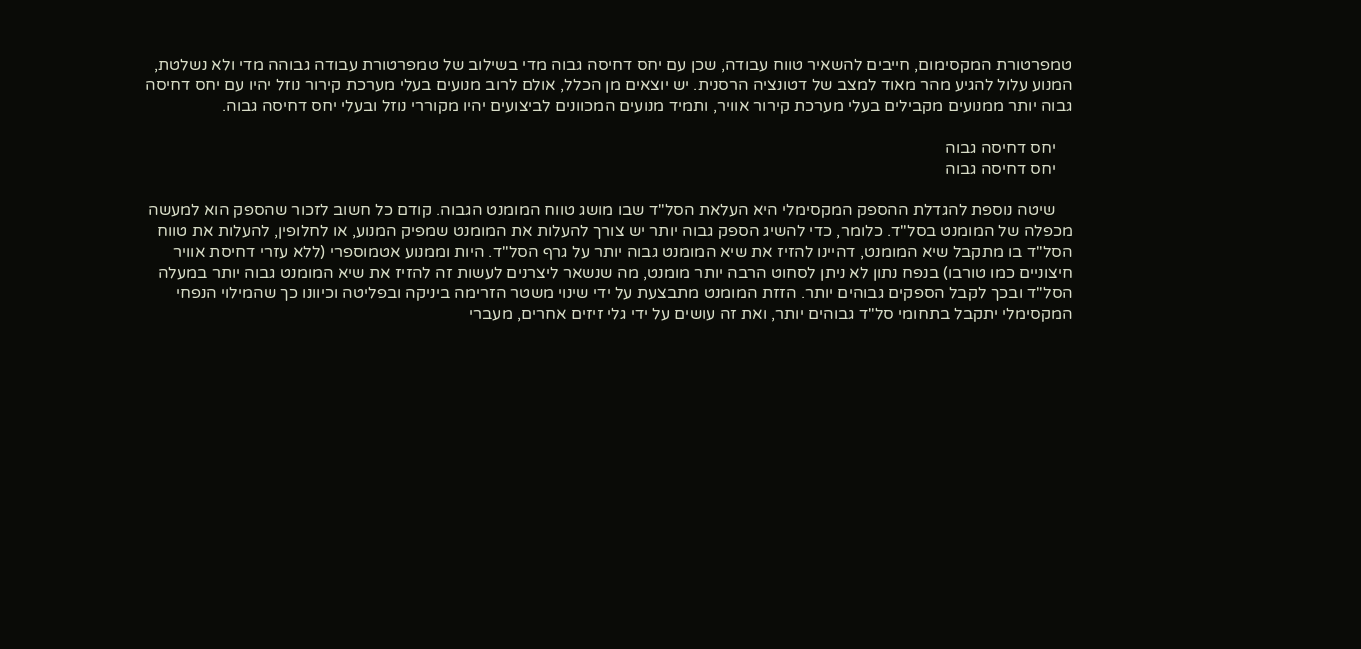טמפרטורת המקסימום, חייבים להשאיר טווח עבודה, שכן עם יחס דחיסה גבוה מדי בשילוב של טמפרטורת עבודה גבוהה מדי ולא נשלטת, המנוע עלול להגיע מהר מאוד למצב של דטונציה הרסנית. יש יוצאים מן הכלל, אולם לרוב מנועים בעלי מערכת קירור נוזל יהיו עם יחס דחיסה גבוה יותר ממנועים מקבילים בעלי מערכת קירור אוויר, ותמיד מנועים המכוונים לביצועים יהיו מקוררי נוזל ובעלי יחס דחיסה גבוה.

    יחס דחיסה גבוה
    יחס דחיסה גבוה

    שיטה נוספת להגדלת ההספק המקסימלי היא העלאת הסל"ד שבו מושג טווח המומנט הגבוה. קודם כל חשוב לזכור שהספק הוא למעשה מכפלה של המומנט בסל"ד. כלומר, כדי להשיג הספק גבוה יותר יש צורך להעלות את המומנט שמפיק המנוע, או לחלופין, להעלות את טווח הסל"ד בו מתקבל שיא המומנט, דהיינו להזיז את שיא המומנט גבוה יותר על גרף הסל"ד. היות וממנוע אטמוספרי (ללא עזרי דחיסת אוויר חיצוניים כמו טורבו) בנפח נתון לא ניתן לסחוט הרבה יותר מומנט, מה שנשאר ליצרנים לעשות זה להזיז את שיא המומנט גבוה יותר במעלה הסל"ד ובכך לקבל הספקים גבוהים יותר. הזזת המומנט מתבצעת על ידי שינוי משטר הזרימה ביניקה ובפליטה וכיוונו כך שהמילוי הנפחי המקסימלי יתקבל בתחומי סל"ד גבוהים יותר, ואת זה עושים על ידי גלי זיזים אחרים, מעברי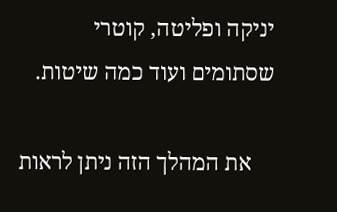יניקה ופליטה, קוטרי שסתומים ועוד כמה שיטות.

    את המהלך הזה ניתן לראות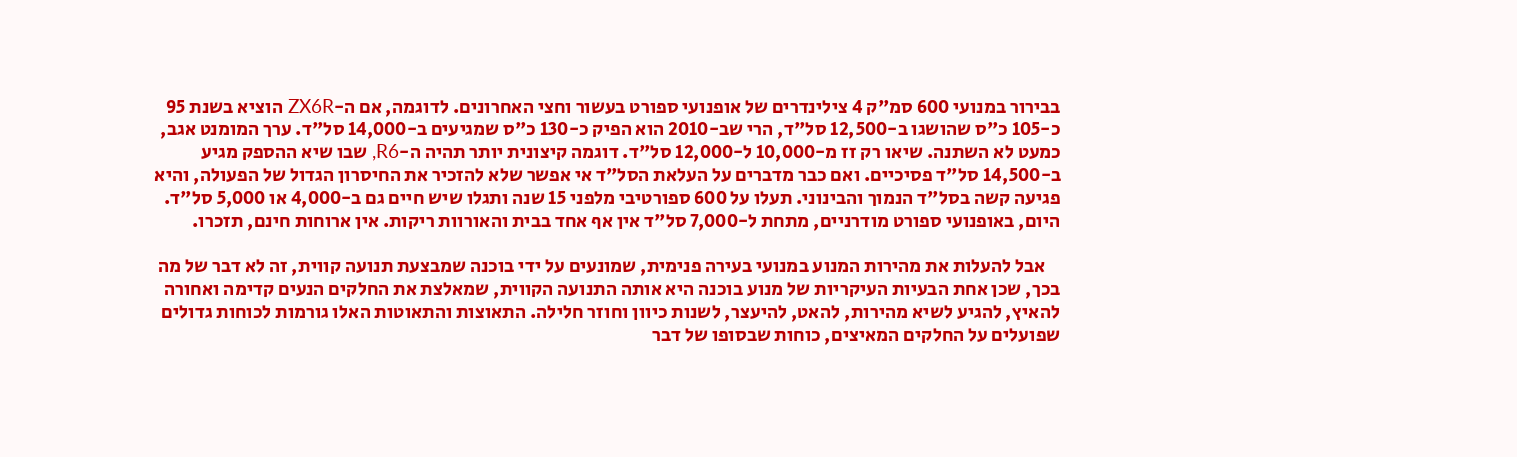בבירור במנועי 600 סמ"ק 4 צילינדרים של אופנועי ספורט בעשור וחצי האחרונים. לדוגמה, אם ה-ZX6R הוציא בשנת 95 כ-105 כ"ס שהושגו ב-12,500 סל"ד, הרי שב-2010 הוא הפיק כ-130 כ"ס שמגיעים ב-14,000 סל"ד. ערך המומנט אגב, כמעט לא השתנה. שיאו רק זז מ-10,000 ל-12,000 סל"ד. דוגמה קיצונית יותר תהיה ה-R6, שבו שיא ההספק מגיע ב-14,500 סל"ד פסיכיים. ואם כבר מדברים על העלאת הסל"ד אי אפשר שלא להזכיר את החיסרון הגדול של הפעולה, והיא פגיעה קשה בסל"ד הנמוך והבינוני. תעלו על 600 ספורטיבי מלפני 15 שנה ותגלו שיש חיים גם ב-4,000 או 5,000 סל"ד. היום, באופנועי ספורט מודרניים, מתחת ל-7,000 סל"ד אין אף אחד בבית והאורוות ריקות. אין ארוחות חינם, תזכרו.

    אבל להעלות את מהירות המנוע במנועי בעירה פנימית, שמונעים על ידי בוכנה שמבצעת תנועה קווית, זה לא דבר של מה בכך, שכן אחת הבעיות העיקריות של מנוע בוכנה היא אותה התנועה הקווית, שמאלצת את החלקים הנעים קדימה ואחורה להאיץ, להגיע לשיא מהירות, להאט, להיעצר, לשנות כיוון וחוזר חלילה. התאוצות והתאוטות האלו גורמות לכוחות גדולים שפועלים על החלקים המאיצים, כוחות שבסופו של דבר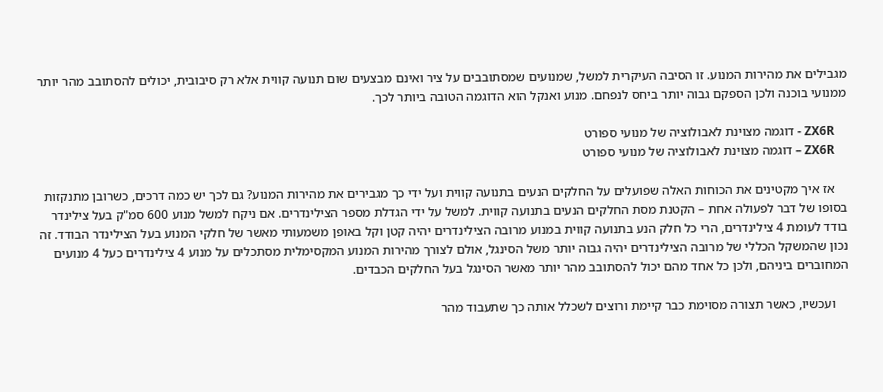מגבילים את מהירות המנוע. זו הסיבה העיקרית למשל, שמנועים שמסתובבים על ציר ואינם מבצעים שום תנועה קווית אלא רק סיבובית, יכולים להסתובב מהר יותר ממנועי בוכנה ולכן הספקם גבוה יותר ביחס לנפחם. מנוע ואנקל הוא הדוגמה הטובה ביותר לכך.

    ZX6R - דוגמה מצוינת לאבולוציה של מנועי ספורט
    ZX6R – דוגמה מצוינת לאבולוציה של מנועי ספורט

    אז איך מקטינים את הכוחות האלה שפועלים על החלקים הנעים בתנועה קווית ועל ידי כך מגבירים את מהירות המנוע? גם לכך יש כמה דרכים, כשרובן מתנקזות בסופו של דבר לפעולה אחת – הקטנת מסת החלקים הנעים בתנועה קווית. למשל על ידי הגדלת מספר הצילינדרים. אם ניקח למשל מנוע 600 סמ"ק בעל צילינדר בודד לעומת 4 צילינדרים, הרי כל חלק הנע בתנועה קווית במנוע מרובה הצילינדרים יהיה קטן וקל באופן משמעותי מאשר של חלקי המנוע בעל הצילינדר הבודד. זה נכון שהמשקל הכללי של מרובה הצילינדרים יהיה גבוה יותר משל הסינגל, אולם לצורך מהירות המנוע המקסימלית מסתכלים על מנוע 4 צילינדרים כעל 4 מנועים המחוברים ביניהם, ולכן כל אחד מהם יכול להסתובב מהר יותר מאשר הסינגל בעל החלקים הכבדים.

    ועכשיו, כאשר תצורה מסוימת כבר קיימת ורוצים לשכלל אותה כך שתעבוד מהר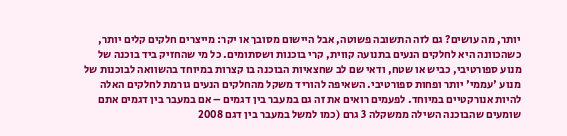יותר, מה עושים? גם לזה התשובה פשוטה, אבל היישום מסובך או יקר: מייצרים חלקים קלים יותר, כשהכוונה היא לחלקים הנעים בתנועה קווית, קרי בוכנות ושסתומים. כל מי שהחזיק ביד בוכנה של מנוע ספורטיבי, כביש או שטח, ודאי שם לב שחצאיות הבוכנה בו קצרות במיוחד בהשוואה לבוכנות של מנוע 'עממי' יותר ופחות ספורטיבי. השאיפה להוריד משקל מהחלקים הנעים גורמת לחלקים האלה להיות אנורקטיים במיוחד. לפעמים רואים את זה גם במעבר בין דגמים – אם במעבר בין דגמים אתם שומעים שהבוכנה השילה ממשקלה 3 גרם (כמו למשל במעבר בין דגם 2008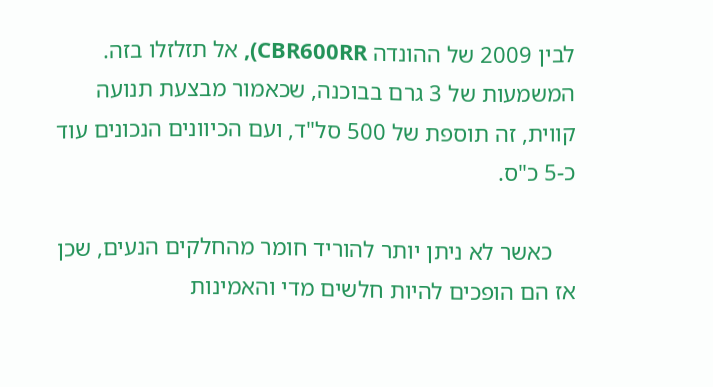לבין 2009 של ההונדה CBR600RR), אל תזלזלו בזה. המשמעות של 3 גרם בבוכנה, שכאמור מבצעת תנועה קווית, זה תוספת של 500 סל"ד, ועם הכיוונים הנכונים עוד כ-5 כ"ס.

    כאשר לא ניתן יותר להוריד חומר מהחלקים הנעים, שכן אז הם הופכים להיות חלשים מדי והאמינות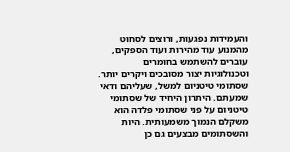והעמידות נפגעות, ורוצים לסחוט מהמנוע עוד מהירות ועוד הספקים, עוברים להשתמש בחומרים וטכנולוגיות יצור מסובכים ויקרים יותר. שסתומי טיטניום למשל, שעליהם ודאי שמעתם. היתרון היחיד של שסתומי טיטניום על פני שסתומי פלדה הוא משקלם הנמוך משמעותית. היות והשסתומים מבצעים גם כן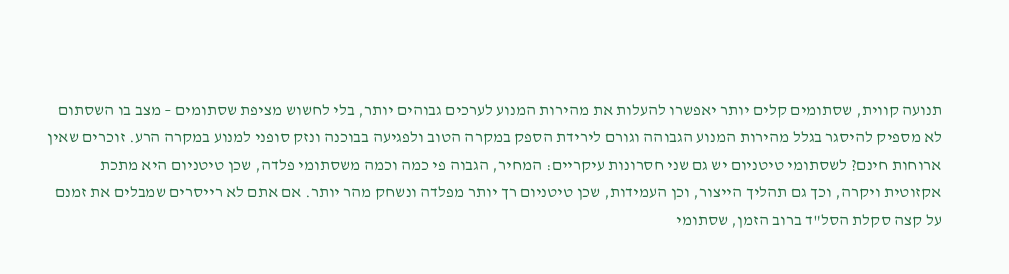תנועה קווית, שסתומים קלים יותר יאפשרו להעלות את מהירות המנוע לערכים גבוהים יותר, בלי לחשוש מציפת שסתומים – מצב בו השסתום לא מספיק להיסגר בגלל מהירות המנוע הגבוהה וגורם לירידת הספק במקרה הטוב ולפגיעה בבוכנה ונזק סופני למנוע במקרה הרע. זוכרים שאין ארוחות חינם? לשסתומי טיטניום יש גם שני חסרונות עיקריים: המחיר, הגבוה פי כמה וכמה משסתומי פלדה, שכן טיטניום היא מתכת אקזוטית ויקרה, וכך גם תהליך הייצור, וכן העמידות, שכן טיטניום רך יותר מפלדה ונשחק מהר יותר. אם אתם לא רייסרים שמבלים את זמנם על קצה סקלת הסל"ד ברוב הזמן, שסתומי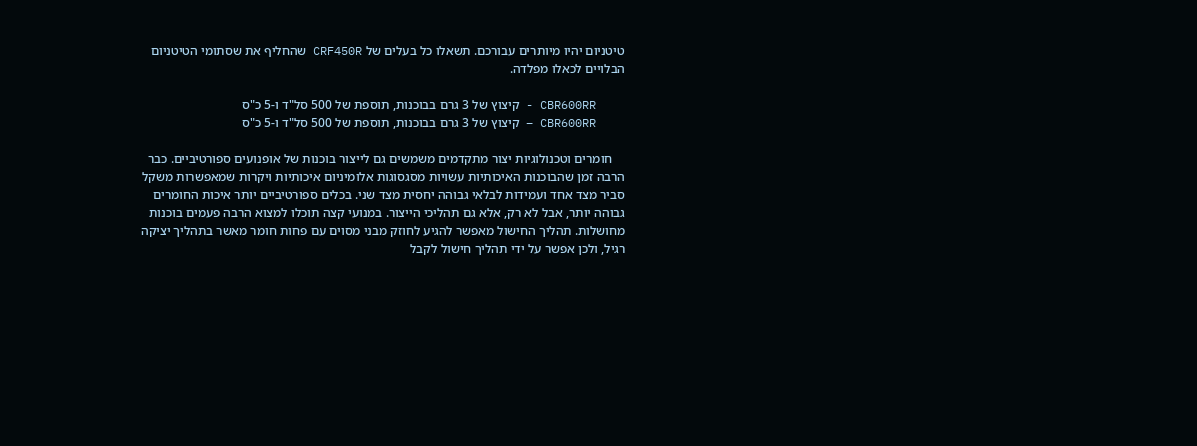טיטניום יהיו מיותרים עבורכם. תשאלו כל בעלים של CRF450R שהחליף את שסתומי הטיטניום הבלויים לכאלו מפלדה.

    CBR600RR - קיצוץ של 3 גרם בבוכנות, תוספת של 500 סל"ד ו-5 כ"ס
    CBR600RR – קיצוץ של 3 גרם בבוכנות, תוספת של 500 סל"ד ו-5 כ"ס

    חומרים וטכנולוגיות יצור מתקדמים משמשים גם לייצור בוכנות של אופנועים ספורטיביים. כבר הרבה זמן שהבוכנות האיכותיות עשויות מסגסוגות אלומיניום איכותיות ויקרות שמאפשרות משקל סביר מצד אחד ועמידות לבלאי גבוהה יחסית מצד שני. בכלים ספורטיביים יותר איכות החומרים גבוהה יותר, אבל לא רק, אלא גם תהליכי הייצור. במנועי קצה תוכלו למצוא הרבה פעמים בוכנות מחושלות. תהליך החישול מאפשר להגיע לחוזק מבני מסוים עם פחות חומר מאשר בתהליך יציקה רגיל, ולכן אפשר על ידי תהליך חישול לקבל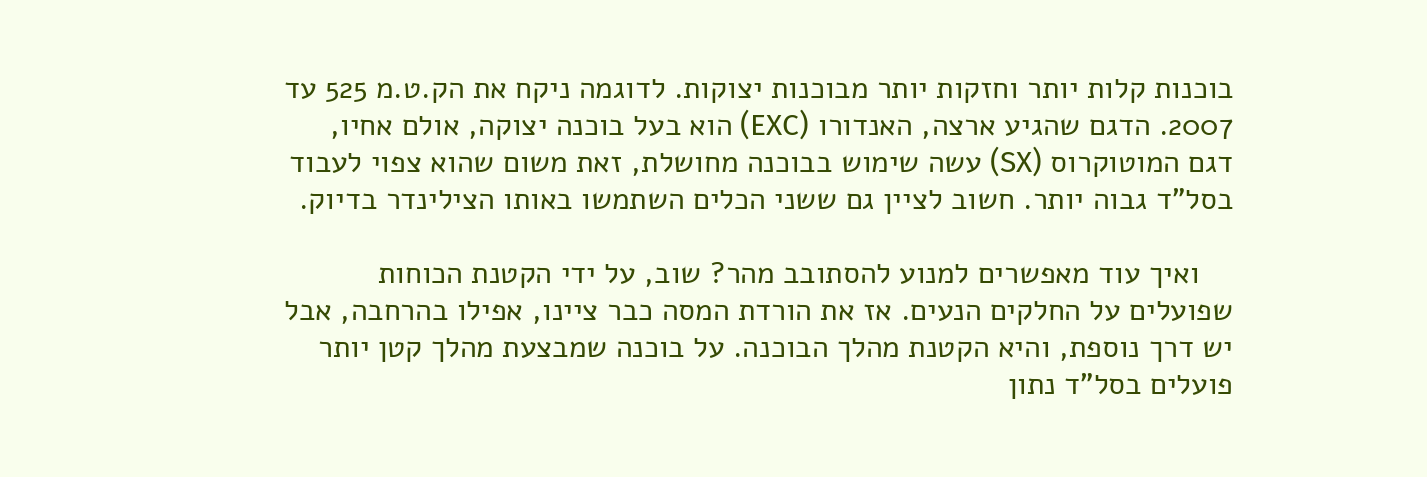בוכנות קלות יותר וחזקות יותר מבוכנות יצוקות. לדוגמה ניקח את הק.ט.מ 525 עד 2007. הדגם שהגיע ארצה, האנדורו (EXC) הוא בעל בוכנה יצוקה, אולם אחיו, דגם המוטוקרוס (SX) עשה שימוש בבוכנה מחושלת, זאת משום שהוא צפוי לעבוד בסל"ד גבוה יותר. חשוב לציין גם ששני הכלים השתמשו באותו הצילינדר בדיוק.

    ואיך עוד מאפשרים למנוע להסתובב מהר? שוב, על ידי הקטנת הכוחות שפועלים על החלקים הנעים. אז את הורדת המסה כבר ציינו, אפילו בהרחבה, אבל יש דרך נוספת, והיא הקטנת מהלך הבוכנה. על בוכנה שמבצעת מהלך קטן יותר פועלים בסל"ד נתון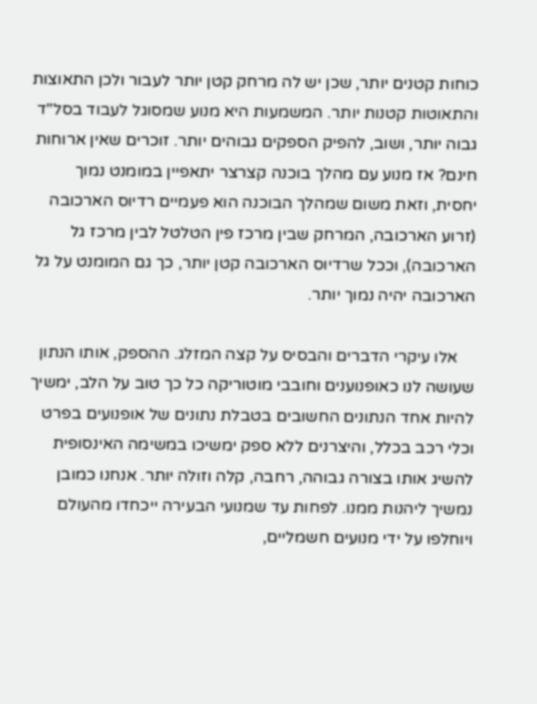כוחות קטנים יותר, שכן יש לה מרחק קטן יותר לעבור ולכן התאוצות והתאוטות קטנות יותר. המשמעות היא מנוע שמסוגל לעבוד בסל"ד גבוה יותר, ושוב, להפיק הספקים גבוהים יותר. זוכרים שאין ארוחות חינם? אז מנוע עם מהלך בוכנה קצרצר יתאפיין במומנט נמוך יחסית, וזאת משום שמהלך הבוכנה הוא פעמיים רדיוס הארכובה (זרוע הארכובה, המרחק שבין מרכז פין הטלטל לבין מרכז גל הארכובה), וככל שרדיוס הארכובה קטן יותר, כך גם המומנט על גל הארכובה יהיה נמוך יותר.

    אלו עיקרי הדברים והבסיס על קצה המזלג. ההספק, אותו הנתון שעושה לנו כאופנוענים וחובבי מוטוריקה כל כך טוב על הלב, ימשיך להיות אחד הנתונים החשובים בטבלת נתונים של אופנועים בפרט וכלי רכב בכלל, והיצרנים ללא ספק ימשיכו במשימה האינסופית להשיג אותו בצורה גבוהה, רחבה, קלה וזולה יותר. אנחנו כמובן נמשיך ליהנות ממנו. לפחות עד שמנועי הבעירה ייכחדו מהעולם ויוחלפו על ידי מנועים חשמליים,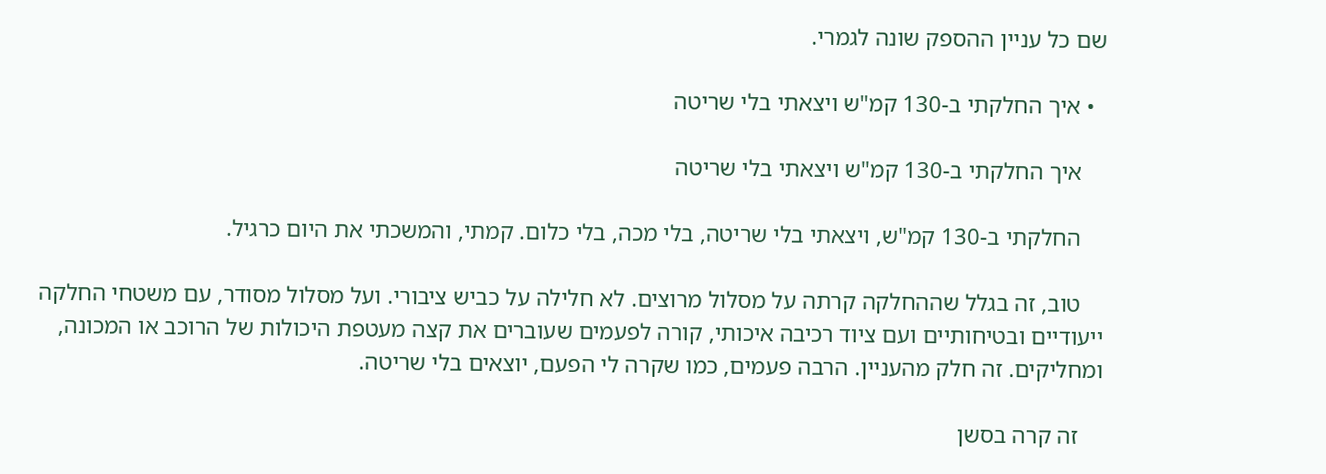שם כל עניין ההספק שונה לגמרי.

  • איך החלקתי ב-130 קמ"ש ויצאתי בלי שריטה

    איך החלקתי ב-130 קמ"ש ויצאתי בלי שריטה

    החלקתי ב-130 קמ"ש, ויצאתי בלי שריטה, בלי מכה, בלי כלום. קמתי, והמשכתי את היום כרגיל.

    טוב, זה בגלל שההחלקה קרתה על מסלול מרוצים. לא חלילה על כביש ציבורי. ועל מסלול מסודר, עם משטחי החלקה ייעודיים ובטיחותיים ועם ציוד רכיבה איכותי, קורה לפעמים שעוברים את קצה מעטפת היכולות של הרוכב או המכונה, ומחליקים. זה חלק מהעניין. הרבה פעמים, כמו שקרה לי הפעם, יוצאים בלי שריטה.

    זה קרה בסשן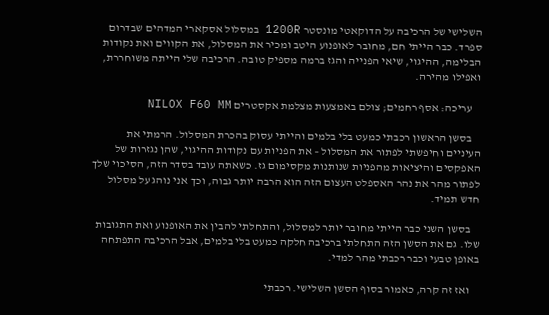השלישי של הרכיבה על הדוקאטי מונסטר 1200R במסלול אסקארי המדהים שבדרום ספרד. כבר הייתי חם, מחובר לאופנוע היטב ומכיר את המסלול, את הקווים ואת נקודות הבלימה, ההיגוי, שיאי הפנייה והגז ברמה מספיק טובה. הרכיבה שלי הייתה משוחררת, ואפילו מהירה.

    עריכה: אסף רחמים; צולם באמצעות מצלמת אקסטרים NILOX F60 MM

    בסשן הראשון רכבתי כמעט בלי בלמים והייתי עסוק בהכרת המסלול. הרמתי את העיניים וחיפשתי לפתור את המסלול – את הפניות עם נקודות ההיגוי, שהן נגזרות של האפקסים והיציאות מהפניות שנותנות מקסימום גז. כשאתה עובד בסדר הזה, הסיכוי שלך לפתור מהר את נהר האספלט העצום הזה הוא הרבה יותר גבוה, וכך אני נוהג על מסלול חדש תמיד.

    בסשן השני כבר הייתי מחובר יותר למסלול, והתחלתי להבין את האופנוע ואת התגובות שלו. גם את הסשן הזה התחלתי ברכיבה חלקה כמעט בלי בלמים, אבל הרכיבה התפתחה באופן טבעי וכבר רכבתי מהר למדי.

    ואז זה קרה, כאמור בסוף הסשן השלישי. רכבתי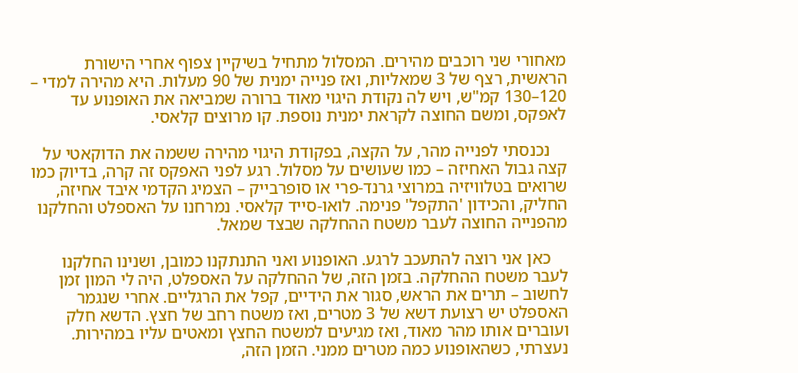מאחורי שני רוכבים מהירים. המסלול מתחיל בשיקיין צפוף אחרי הישורת הראשית, רצף של 3 שמאליות, ואז פנייה ימנית של 90 מעלות. היא מהירה למדי – 120–130 קמ"ש, ויש לה נקודת היגוי מאוד ברורה שמביאה את האופנוע עד לאפקס, ומשם החוצה לקראת ימנית נוספת. קו מרוצים קלאסי.

    נכנסתי לפנייה מהר, על הקצה, בפקודת היגוי מהירה ששמה את הדוקאטי על קצה גבול האחיזה – כמו שעושים על מסלול. רגע לפני האפקס זה קרה, בדיוק כמו שרואים בטלוויזיה במרוצי גרנד-פרי או סופרבייק – הצמיג הקדמי איבד אחיזה, החליק, והכידון 'התקפל' פנימה. לואו-סייד קלאסי. נמרחנו על האספלט והחלקנו מהפנייה החוצה לעבר משטח ההחלקה שבצד שמאל.

    כאן אני רוצה להתעכב לרגע. האופנוע ואני התנתקנו כמובן, ושנינו החלקנו לעבר משטח ההחלקה. בזמן הזה, של ההחלקה על האספלט, היה לי המון זמן לחשוב – תרים את הראש, סגור את הידיים, קפל את הרגליים. אחרי שנגמר האספלט יש רצועת דשא של 3 מטרים, ואז משטח רחב של חצץ. הדשא חלק ועוברים אותו מהר מאוד, ואז מגיעים למשטח החצץ ומאטים עליו במהירות. נעצרתי, כשהאופנוע כמה מטרים ממני. הזמן הזה,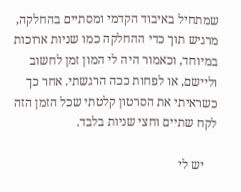שמתחיל באיבוד הקדמי ומסתיים בהחלקה, מרגיש תוך כדי ההחלקה כמו שניות ארוכות במיוחד, וכאמור היה לי המון זמן לחשוב וליישם, או לפחות ככה הרגשתי. אחר כך כשראיתי את הסרטון קלטתי שכל הזמן הזה לקח שתיים וחצי שניות בלבד.

    יש לי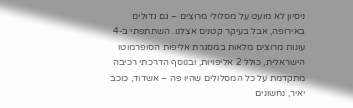ניסיון לא מועט על מסלולי מרוצים – גם גדולים באירופה, אבל בעיקר קטנים אצלנו. השתתפתי ב-4 עונות מרוצים מלאות במסגרת אליפות הסופרמוטו הישראלית, כולל 2 אליפויות, ובנוסף הדרכתי רכיבה מתקדמת על כל המסלולים שהיו פה – אשדוד, כוכב יאיר, נחשונים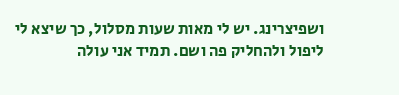ושפיצרינג. יש לי מאות שעות מסלול, כך שיצא לי ליפול ולהחליק פה ושם. תמיד אני עולה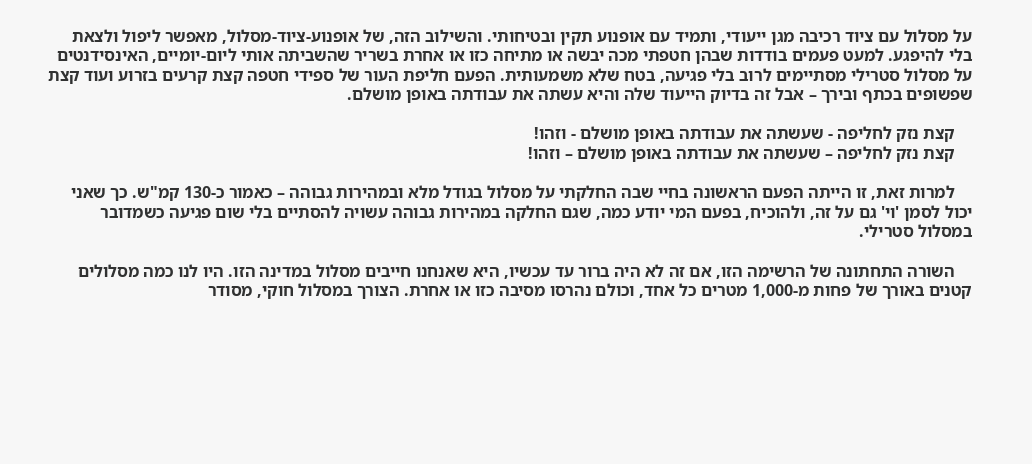על מסלול עם ציוד רכיבה מגן ייעודי, ותמיד עם אופנוע תקין ובטיחותי. והשילוב הזה, של אופנוע-ציוד-מסלול, מאפשר ליפול ולצאת בלי להיפגע. למעט פעמים בודדות שבהן חטפתי מכה יבשה או מתיחה כזו או אחרת בשריר שהשביתה אותי ליום-יומיים, האינסידנטים על מסלול סטרילי מסתיימים לרוב בלי פגיעה, בטח שלא משמעותית. הפעם חליפת העור של ספידי חטפה קצת קרעים בזרוע ועוד קצת שפשופים בכתף ובירך – אבל זה בדיוק הייעוד שלה והיא עשתה את עבודתה באופן מושלם.

    קצת נזק לחליפה - שעשתה את עבודתה באופן מושלם - וזהו!
    קצת נזק לחליפה – שעשתה את עבודתה באופן מושלם – וזהו!

    למרות זאת, זו הייתה הפעם הראשונה בחיי שבה החלקתי על מסלול בגודל מלא ובמהירות גבוהה – כאמור כ-130 קמ"ש. כך שאני יכול לסמן 'וי' גם על זה, ולהוכיח, בפעם המי יודע כמה, שגם החלקה במהירות גבוהה עשויה להסתיים בלי שום פגיעה כשמדובר במסלול סטרילי.

    השורה התחתונה של הרשימה הזו, אם זה לא היה ברור עד עכשיו, היא שאנחנו חייבים מסלול במדינה הזו. היו לנו כמה מסלולים קטנים באורך של פחות מ-1,000 מטרים כל אחד, וכולם נהרסו מסיבה כזו או אחרת. הצורך במסלול חוקי, מסודר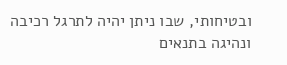ובטיחותי, שבו ניתן יהיה לתרגל רכיבה ונהיגה בתנאים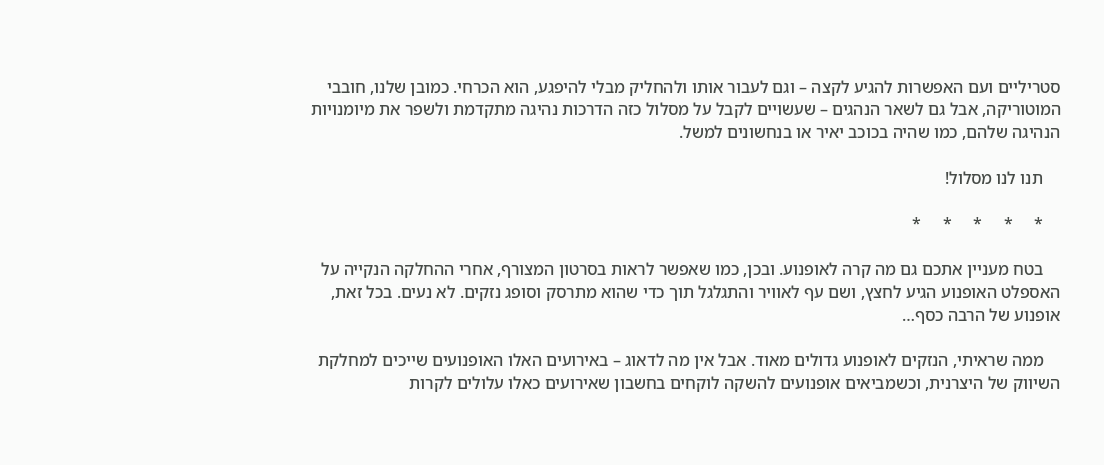סטריליים ועם האפשרות להגיע לקצה – וגם לעבור אותו ולהחליק מבלי להיפגע, הוא הכרחי. כמובן שלנו, חובבי המוטוריקה, אבל גם לשאר הנהגים – שעשויים לקבל על מסלול כזה הדרכות נהיגה מתקדמת ולשפר את מיומנויות הנהיגה שלהם, כמו שהיה בכוכב יאיר או בנחשונים למשל.

    תנו לנו מסלול!

    *     *     *     *     *

    בטח מעניין אתכם גם מה קרה לאופנוע. ובכן, כמו שאפשר לראות בסרטון המצורף, אחרי ההחלקה הנקייה על האספלט האופנוע הגיע לחצץ, ושם עף לאוויר והתגלגל תוך כדי שהוא מתרסק וסופג נזקים. לא נעים. בכל זאת, אופנוע של הרבה כסף…

    ממה שראיתי, הנזקים לאופנוע גדולים מאוד. אבל אין מה לדאוג – באירועים האלו האופנועים שייכים למחלקת השיווק של היצרנית, וכשמביאים אופנועים להשקה לוקחים בחשבון שאירועים כאלו עלולים לקרות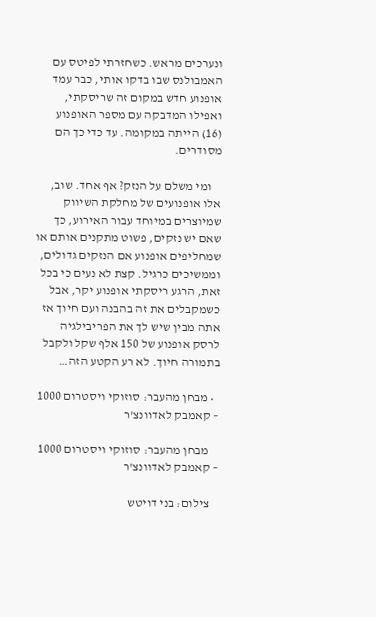ונערכים מראש. כשחזרתי לפיטס עם האמבולנס שבו בדקו אותי, כבר עמד אופנוע חדש במקום זה שריסקתי, ואפילו המדבקה עם מספר האופנוע (16) הייתה במקומה. עד כדי כך הם מסודרים.

    ומי משלם על הנזק? אף אחד. שוב, אלו אופנועים של מחלקת השיווק שמיוצרים במיוחד עבור האירוע, כך שאם יש נזקים, פשוט מתקנים אותם או שמחליפים אופנוע אם הנזקים גדולים, וממשיכים כרגיל. קצת לא נעים כי בכל זאת, הרגע ריסקתי אופנוע יקר, אבל כשמקבלים את זה בהבנה ועם חיוך אז אתה מבין שיש לך את הפריבילגיה לרסק אופנוע של 150 אלף שקל ולקבל בתמורה חיוך. לא רע הקטע הזה…

  • מבחן מהעבר: סוזוקי ויסטרום 1000 – קאמבק לאדוונצ'ר

    מבחן מהעבר: סוזוקי ויסטרום 1000 – קאמבק לאדוונצ'ר

    צילום: בני דויטש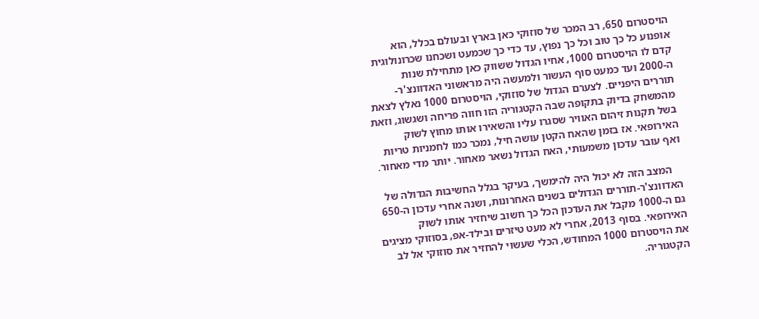הויסטרום 650, רב המכר של סוזוקי כאן בארץ ובעולם בכלל, הוא אופנוע כל כך טוב וכל כך נפוץ, עד כדי כך שכמעט ושכחנו שכרונולוגית קדם לו הויסטרום 1000, אחיו הגדול ששווק כאן מתחילת שנות ה-2000 ועד כמעט סוף העשור ולמעשה היה מראשוני האדוונצ'ר-תוררים היפניים. לצערם הגדול של סוזוקי, הויסטרום 1000 נאלץ לצאת מהמשחק בדיוק בתקופה שבה הקטגוריה הזו חווה פריחה ושגשוג, וזאת בשל תקנות זיהום האוויר שסגרו עליו והשאירו אותו מחוץ לשוק האירופאי. אז בזמן שהאח הקטן עושה חיל, נמכר כמו לחמניות טריות ואף עובר עדכון משמעותי, האח הגדול נשאר מאחור. יותר מדי מאחור.

    המצב הזה לא יכול היה להימשך, בעיקר בגלל החשיבות הגדולה של האדוונצ'ר-תוררים הגדולים בשנים האחרונות, ושנה אחרי עדכון ה-650 גם ה-1000 מקבל את העדכון הכל כך חשוב שיחזיר אותו לשוק האירופאי. בסוף 2013, אחרי לא מעט טיזרים ובילד-אפ, בסוזוקי מציגים את הויסטרום 1000 המחודש, הכלי שעשוי להחזיר את סוזוקי אל לב הקטגוריה.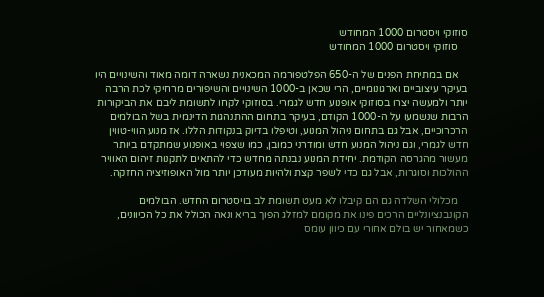סוזוקי ויסטרום 1000 המחודש
    סוזוקי ויסטרום 1000 המחודש

    אם במתיחת הפנים של ה-650 הפלטפורמה המכאנית נשארה דומה מאוד והשינויים היו בעיקר עיצוביים וארגונומיים, הרי שכאן ב-1000 השינויים והשיפורים מרחיקי לכת הרבה יותר ולמעשה יצרו בסוזוקי אופנוע חדש לגמרי. בסוזוקי לקחו לתשומת ליבם את הביקורות הרבות שנשמעו על ה-1000 הקודם, בעיקר בתחום ההתנהגות הדינמית בשל הבולמים הרכרוכיים, אבל גם בתחום ניהול המנוע, וטיפלו בדיוק בנקודות הללו. אז מנוע הווי-טווין חדש לגמרי, וגם ניהול המנוע חדש ומודרני כמובן, כמו שצפוי באופנוע שמתקדם ביותר מעשור מהגרסה הקודמת. יחידת המנוע נבנתה מחדש כדי להתאים לתקנות זיהום האוויר ההולכות וסוגרות, אבל גם כדי לשפר קצת ולהיות מעודכן יותר מול האופוזיציה החזקה.

    מכלולי השלדה גם הם קיבלו לא מעט תשומת לב בויסטרום החדש. הבולמים הקונבנציונליים הרכים פינו את מקומם למזלג הפוך בריא ונאה הכולל את כל הכיוונים, כשמאחור יש בולם אחורי עם כיוון עומס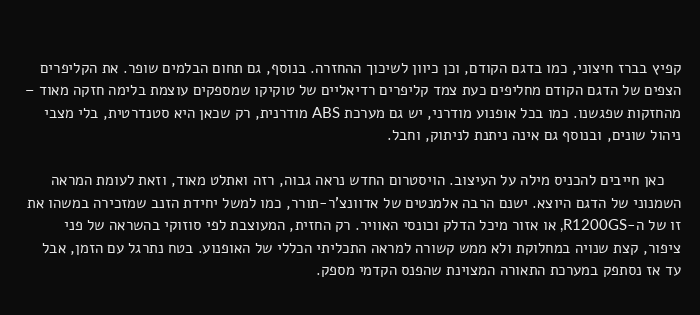קפיץ בברז חיצוני, כמו בדגם הקודם, וכן כיוון לשיכוך ההחזרה. בנוסף, גם תחום הבלמים שופר. את הקליפרים הצפים של הדגם הקודם מחליפים כעת צמד קליפרים רדיאליים של טוקיקו שמספקים עוצמת בלימה חזקה מאוד – מהחזקות שפגשנו. כמו בכל אופנוע מודרני, יש גם מערכת ABS מודרנית, רק שכאן היא סטנדרטית, בלי מצבי ניהול שונים, ובנוסף גם אינה ניתנת לניתוק, וחבל.

    כאן חייבים להכניס מילה על העיצוב. הויסטרום החדש נראה גבוה, רזה ואתלט מאוד, וזאת לעומת המראה השמנוני של הדגם היוצא. ישנם הרבה אלמנטים של אדוונצ'ר-תורר, כמו למשל יחידת הזנב שמזכירה במשהו את זו של ה-R1200GS, או אזור מיכל הדלק וכונסי האוויר. רק החזית, המעוצבת לפי סוזוקי בהשראה של פני ציפור, קצת שנויה במחלוקת ולא ממש קשורה למראה התכליתי הכללי של האופנוע. בטח נתרגל עם הזמן, אבל עד אז נסתפק במערכת התאורה המצוינת שהפנס הקדמי מספק.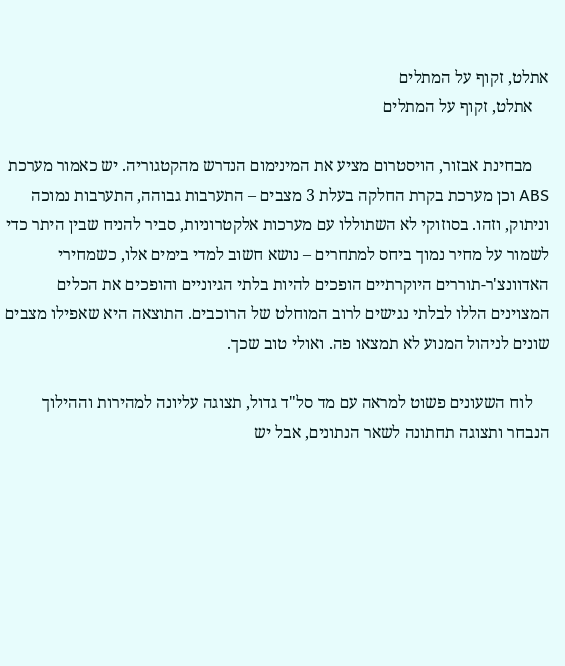אתלט, זקוף על המתלים
    אתלט, זקוף על המתלים

    מבחינת אבזור, הויסטרום מציע את המינימום הנדרש מהקטגוריה. יש כאמור מערכת ABS וכן מערכת בקרת החלקה בעלת 3 מצבים – התערבות גבוהה, התערבות נמוכה וניתוק, וזהו. בסוזוקי לא השתוללו עם מערכות אלקטרוניות, סביר להניח שבין היתר כדי לשמור על מחיר נמוך ביחס למתחרים – נושא חשוב למדי בימים אלו, כשמחירי האדוונצ'ר-תוררים היוקרתיים הופכים להיות בלתי הגיוניים והופכים את הכלים המצוינים הללו לבלתי נגישים לרוב המוחלט של הרוכבים. התוצאה היא שאפילו מצבים שונים לניהול המנוע לא תמצאו פה. ואולי טוב שכך.

    לוח השעונים פשוט למראה עם מד סל"ד גדול, תצוגה עליונה למהירות וההילוך הנבחר ותצוגה תחתונה לשאר הנתונים, אבל יש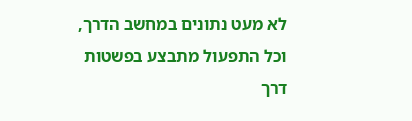לא מעט נתונים במחשב הדרך, וכל התפעול מתבצע בפשטות דרך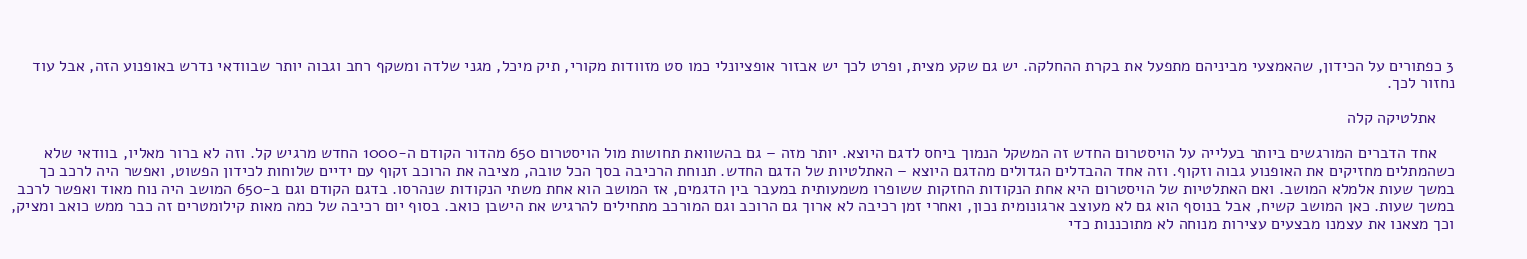3 כפתורים על הכידון, שהאמצעי מביניהם מתפעל את בקרת ההחלקה. יש גם שקע מצית, ופרט לכך יש אבזור אופציונלי כמו סט מזוודות מקורי, תיק מיכל, מגני שלדה ומשקף רחב וגבוה יותר שבוודאי נדרש באופנוע הזה, אבל עוד נחזור לכך.

    אתלטיקה קלה

    אחד הדברים המורגשים ביותר בעלייה על הויסטרום החדש זה המשקל הנמוך ביחס לדגם היוצא. יותר מזה – גם בהשוואת תחושות מול הויסטרום 650 מהדור הקודם ה-1000 החדש מרגיש קל. וזה לא ברור מאליו, בוודאי שלא כשהמתלים מחזיקים את האופנוע גבוה וזקוף. וזה אחד ההבדלים הגדולים מהדגם היוצא – האתלטיות של הדגם החדש. תנוחת הרכיבה בסך הכל טובה, מציבה את הרוכב זקוף עם ידיים שלוחות לכידון הפשוט, ואפשר היה לרכב כך במשך שעות אלמלא המושב. ואם האתלטיות של הויסטרום היא אחת הנקודות החזקות ששופרו משמעותית במעבר בין הדגמים, אז המושב הוא אחת משתי הנקודות שנהרסו. בדגם הקודם וגם ב-650 המושב היה נוח מאוד ואפשר לרכב במשך שעות. כאן המושב קשיח, אבל בנוסף הוא גם לא מעוצב ארגונומית נכון, ואחרי זמן רכיבה לא ארוך גם הרוכב וגם המורכב מתחילים להרגיש את הישבן כואב. בסוף יום רכיבה של כמה מאות קילומטרים זה כבר ממש כואב ומציק, וכך מצאנו את עצמנו מבצעים עצירות מנוחה לא מתוכננות כדי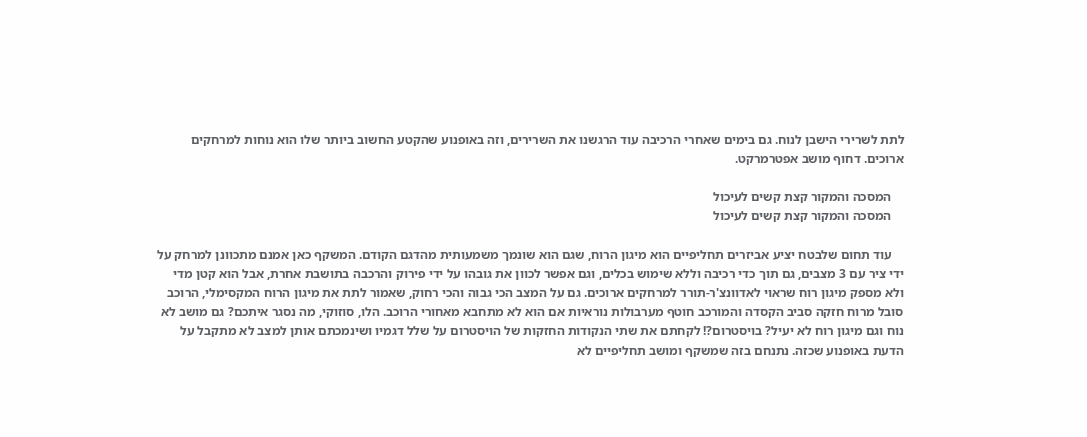לתת לשרירי הישבן לנוח. גם בימים שאחרי הרכיבה עוד הרגשנו את השרירים, וזה באופנוע שהקטע החשוב ביותר שלו הוא נוחות למרחקים ארוכים. דחוף מושב אפטרמרקט.

    המסכה והמקור קצת קשים לעיכול
    המסכה והמקור קצת קשים לעיכול

    עוד תחום שלבטח יציע אביזרים תחליפיים הוא מיגון הרוח, שגם הוא שונמך משמעותית מהדגם הקודם. המשקף כאן אמנם מתכוונן למרחק על ידי ציר עם 3 מצבים, גם תוך כדי רכיבה וללא שימוש בכלים, וגם אפשר לכוון את גובהו על ידי פירוק והרכבה בתושבת אחרת, אבל הוא קטן מדי ולא מספק מיגון רוח שראוי לאדוונצ'ר-תורר למרחקים ארוכים. גם על המצב הכי גבוה והכי רחוק, שאמור לתת את מיגון הרוח המקסימלי, הרוכב סובל מרוח חזקה סביב הקסדה והמורכב חוטף מערבולות נוראיות אם הוא לא מתחבא מאחורי הרוכב. הלו, סוזוקי, מה נסגר איתכם? גם מושב לא נוח וגם מיגון רוח לא יעיל? בויסטרום?! לקחתם את שתי הנקודות החזקות של הויסטרום על שלל דגמיו ושינמכתם אותן למצב לא מתקבל על הדעת באופנוע שכזה. נתנחם בזה שמשקף ומושב תחליפיים לא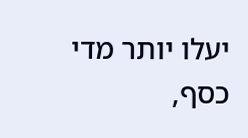יעלו יותר מדי כסף,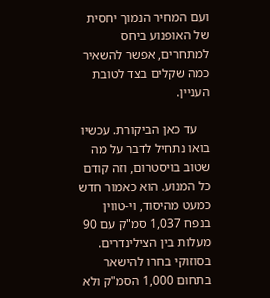ועם המחיר הנמוך יחסית של האופנוע ביחס למתחרים, אפשר להשאיר כמה שקלים בצד לטובת העניין.

    עד כאן הביקורת. עכשיו בואו נתחיל לדבר על מה שטוב בויסטרום, וזה קודם כל המנוע. הוא כאמור חדש כמעט מהיסוד, וי-טווין בנפח 1,037 סמ"ק עם 90 מעלות בין הצילינדרים. בסוזוקי בחרו להישאר בתחום 1,000 הסמ"ק ולא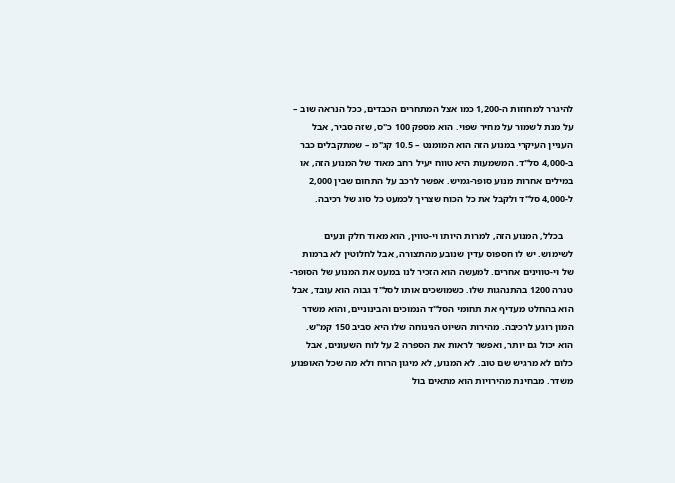להיגרר למחוזות ה-1,200 כמו אצל המתחרים הכבדים, ככל הנראה שוב – על מנת לשמור על מחיר שפוי. הוא מספק 100 כ"ס, שזה סביר, אבל העניין העיקרי במנוע הזה הוא המומנט – 10.5 קג"מ – שמתקבלים כבר ב-4,000 סל"ד. המשמעות היא טווח יעיל רחב מאוד של המנוע הזה, או במילים אחרות מנוע סופר-גמיש. אפשר לרכב על התחום שבין 2,000 ל-4,000 סל"ד ולקבל את כל הכוח שצריך לכמעט כל סוג של רכיבה.

    בכלל, המנוע הזה, למרות היותו וי-טווין, הוא מאוד חלק ונעים לשימוש. יש לו חספוס עדין שנובע מהתצורה, אבל לחלוטין לא ברמות של וי-טווינים אחרים. למעשה הוא הזכיר לנו במעט את המנוע של הסופר-טנרה 1200 בהתנהגות שלו. כשמושכים אותו לסל"ד גבוה הוא עובד, אבל הוא בהחלט מעדיף את תחומי הסל"ד הנמוכים והבינוניים, והוא משדר המון רוגע לרכיבה. מהירות השיוט הנינוחה שלו היא סביב 150 קמ"ש. הוא יכול גם יותר, ואפשר לראות את הספרה 2 על לוח השעונים, אבל כלום לא מרגיש שם טוב. לא המנוע, לא מיגון הרוח ולא מה שכל האופנוע משדר. מבחינת מהירויות הוא מתאים בול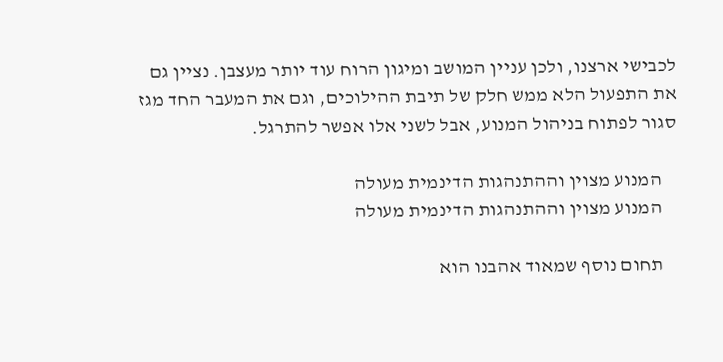לכבישי ארצנו, ולכן עניין המושב ומיגון הרוח עוד יותר מעצבן. נציין גם את התפעול הלא ממש חלק של תיבת ההילוכים, וגם את המעבר החד מגז סגור לפתוח בניהול המנוע, אבל לשני אלו אפשר להתרגל.

    המנוע מצוין וההתנהגות הדינמית מעולה
    המנוע מצוין וההתנהגות הדינמית מעולה

    תחום נוסף שמאוד אהבנו הוא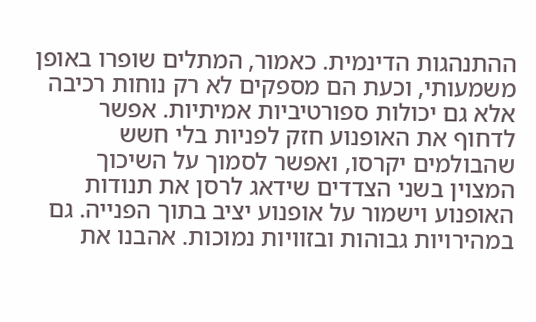ההתנהגות הדינמית. כאמור, המתלים שופרו באופן משמעותי, וכעת הם מספקים לא רק נוחות רכיבה אלא גם יכולות ספורטיביות אמיתיות. אפשר לדחוף את האופנוע חזק לפניות בלי חשש שהבולמים יקרסו, ואפשר לסמוך על השיכוך המצוין בשני הצדדים שידאג לרסן את תנודות האופנוע וישמור על אופנוע יציב בתוך הפנייה. גם במהירויות גבוהות ובזוויות נמוכות. אהבנו את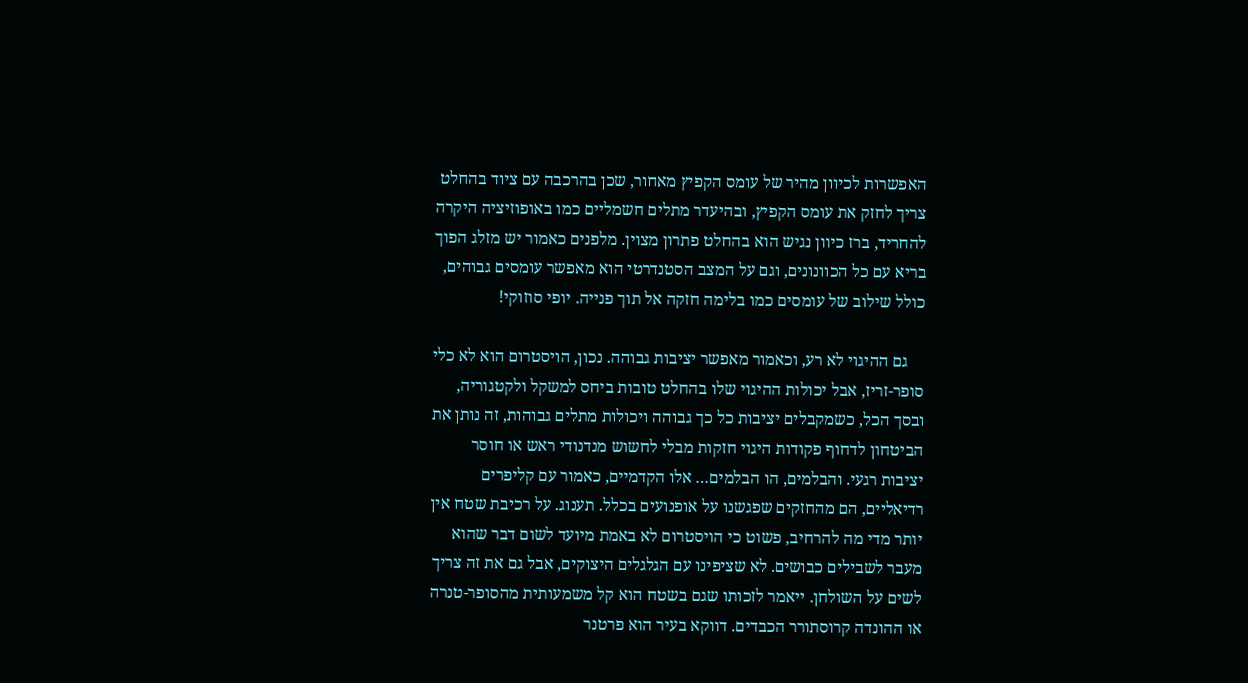האפשרות לכיוון מהיר של עומס הקפיץ מאחור, שכן בהרכבה עם ציוד בהחלט צריך לחזק את עומס הקפיץ, ובהיעדר מתלים חשמליים כמו באופוזיציה היקרה להחריד, ברז כיוון נגיש הוא בהחלט פתרון מצוין. מלפנים כאמור יש מזלג הפוך בריא עם כל הכוונונים, וגם על המצב הסטנדרטי הוא מאפשר עומסים גבוהים, כולל שילוב של עומסים כמו בלימה חזקה אל תוך פנייה. יופי סוזוקי!

    גם ההיגוי לא רע, וכאמור מאפשר יציבות גבוהה. נכון, הויסטרום הוא לא כלי סופר-זריז, אבל יכולות ההיגוי שלו בהחלט טובות ביחס למשקל ולקטגוריה, ובסך הכל, כשמקבלים יציבות כל כך גבוהה ויכולות מתלים גבוהות, זה נותן את הביטחון לדחוף פקודות היגוי חזקות מבלי לחשוש מנדנודי ראש או חוסר יציבות רגעי. והבלמים, הו הבלמים… אלו הקדמיים, כאמור עם קליפרים רדיאליים, הם מהחזקים שפגשנו על אופנועים בכלל. תענוג. על רכיבת שטח אין יותר מדי מה להרחיב, פשוט כי הויסטרום לא באמת מיועד לשום דבר שהוא מעבר לשבילים כבושים. לא שציפינו עם הגלגלים היצוקים, אבל גם את זה צריך לשים על השולחן. ייאמר לזכותו שגם בשטח הוא קל משמעותית מהסופר-טנרה או ההונדה קרוסתורר הכבדים. דווקא בעיר הוא פרטנר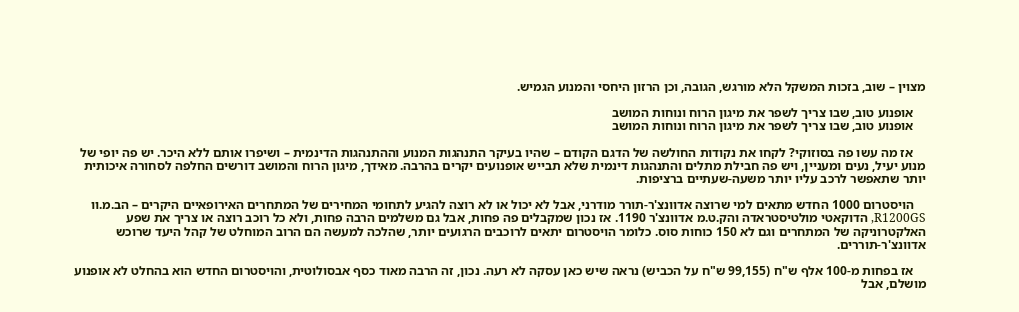מצוין – שוב, בזכות המשקל הלא מורגש, הגובה, וכן הרזון היחסי והמנוע הגמיש.

    אופנוע טוב, שבו צריך לשפר את מיגון הרוח ונוחות המושב
    אופנוע טוב, שבו צריך לשפר את מיגון הרוח ונוחות המושב

    אז מה עשו פה בסוזוקי? לקחו את נקודות החולשה של הדגם הקודם – שהיו בעיקר התנהגות המנוע וההתנהגות הדינמית – ושיפרו אותם ללא היכר. יש פה יופי של מנוע יעיל, נעים ומעניין, ויש פה חבילת מתלים והתנהגות דינמית שלא תבייש אופנועים יקרים בהרבה. מאידך, מיגון הרוח והמושב דורשים החלפה לסחורה איכותית יותר שתאפשר לרכב עליו יותר משעה-שעתיים ברציפות.

    הויסטרום 1000 החדש מתאים למי שרוצה אדוונצ'ר-תורר מודרני, אבל לא יכול או לא רוצה להגיע לתחומי המחירים של המתחרים האירופאיים היקרים – הב.מ.וו R1200GS, הדוקאטי מולטיסטראדה והק.ט.מ אדוונצ'ר 1190. אז נכון שמקבלים פה פחות, אבל גם משלמים הרבה פחות, ולא כל רוכב רוצה או צריך את שפע האלקטרוניקה של המתחרים וגם לא 150 כוחות סוס. כלומר הויסטרום יתאים לרוכבים הרגועים יותר, שהלכה למעשה הם הרוב המוחלט של קהל היעד שרוכש אדוונצ'ר-תוררים.

    אז בפחות מ-100 אלף ש"ח (99,155 ש"ח על הכביש) נראה שיש כאן עסקה לא רעה. נכון, זה הרבה מאוד כסף אבסולוטית, והויסטרום החדש הוא בהחלט לא אופנוע מושלם, אבל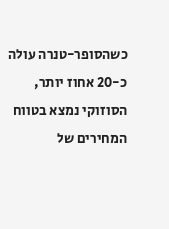כשהסופר-טנרה עולה כ-20 אחוז יותר, הסוזוקי נמצא בטווח המחירים של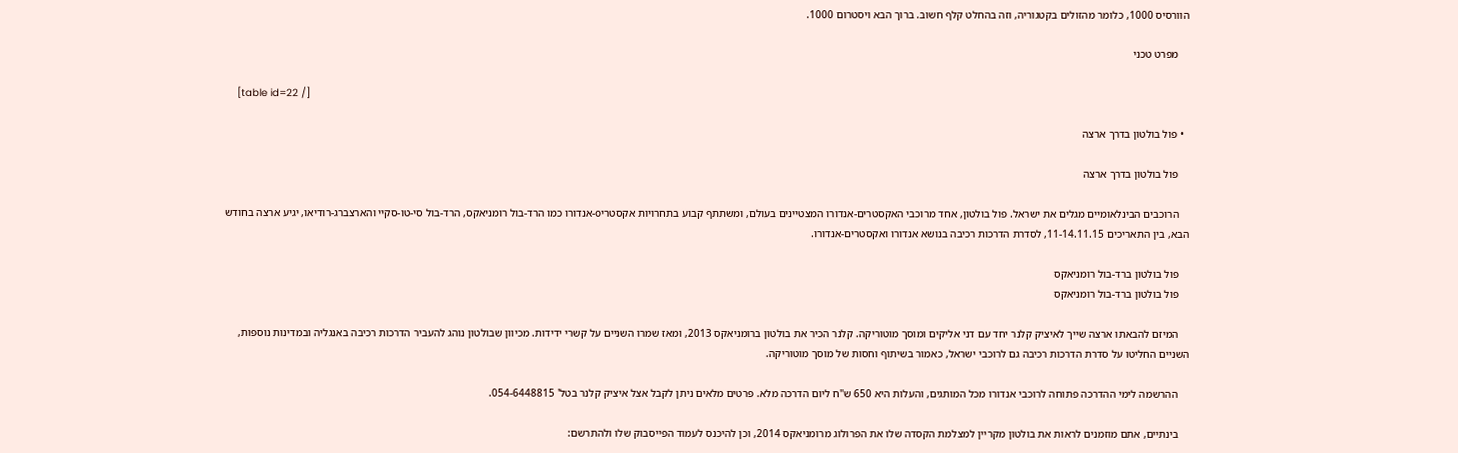הוורסיס 1000, כלומר מהזולים בקטגוריה, וזה בהחלט קלף חשוב. ברוך הבא ויסטרום 1000.

    מפרט טכני

    [table id=22 /]

  • פול בולטון בדרך ארצה

    פול בולטון בדרך ארצה

    הרוכבים הבינלאומיים מגלים את ישראל. פול בולטון, אחד מרוכבי האקסטרים-אנדורו המצטיינים בעולם, ומשתתף קבוע בתחרויות אקסטריo-אנדורו כמו הרד-בול רומניאקס, הרד-בול סי-טו-סקיי והארצברג-רודיאו, יגיע ארצה בחודש הבא, בין התאריכים 11-14.11.15, לסדרת הדרכות רכיבה בנושא אנדורו ואקסטרים-אנדורו.

    פול בולטון ברד-בול רומניאקס
    פול בולטון ברד-בול רומניאקס

    המיזם להבאתו ארצה שייך לאיציק קלנר יחד עם דני אליקים ומוסך מוטוריקה. קלנר הכיר את בולטון ברומניאקס 2013, ומאז שמרו השניים על קשרי ידידות. מכיוון שבולטון נוהג להעביר הדרכות רכיבה באנגליה ובמדינות נוספות, השניים החליטו על סדרת הדרכות רכיבה גם לרוכבי ישראל, כאמור בשיתוף וחסות של מוסך מוטוריקה.

    ההרשמה לימי ההדרכה פתוחה לרוכבי אנדורו מכל המותגים, והעלות היא 650 ש"ח ליום הדרכה מלא. פרטים מלאים ניתן לקבל אצל איציק קלנר בטל' 054-6448815.

    בינתיים, אתם מוזמנים לראות את בולטון מקריין למצלמת הקסדה שלו את הפרולוג מרומניאקס 2014, וכן להיכנס לעמוד הפייסבוק שלו ולהתרשם: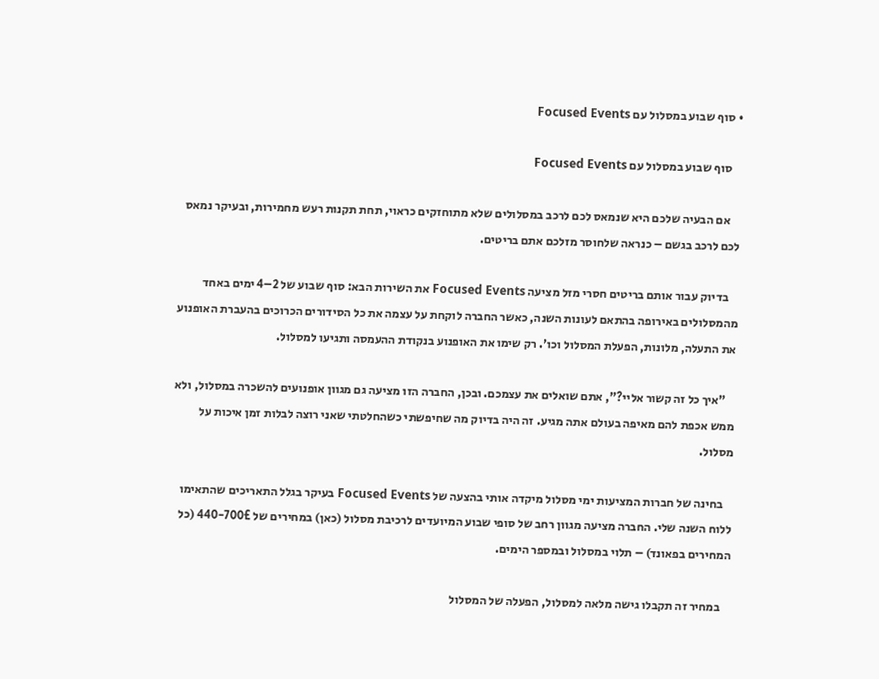• סוף שבוע במסלול עם Focused Events

    סוף שבוע במסלול עם Focused Events

    אם הבעיה שלכם היא שנמאס לכם לרכב במסלולים שלא מתוחזקים כראוי, תחת תקנות רעש מחמירות, ובעיקר נמאס לכם לרכב בגשם – כנראה שלחוסר מזלכם אתם בריטים.

    בדיוק עבור אותם בריטים חסרי מזל מציעה Focused Events את השירות הבא: סוף שבוע של 2–4 ימים באחד מהמסלולים באירופה בהתאם לעונות השנה, כאשר החברה לוקחת על עצמה את כל הסידורים הכרוכים בהעברת האופנוע את התעלה, מלונות, הפעלת המסלול וכו'. רק שימו את האופנוע בנקודת ההעמסה ותגיעו למסלול.

    "איך כל זה קשור אליי?", אתם שואלים את עצמכם. ובכן, החברה הזו מציעה גם מגוון אופנועים להשכרה במסלול, ולא ממש אכפת להם מאיפה בעולם אתה מגיע. זה היה בדיוק מה שחיפשתי כשהחלטתי שאני רוצה לבלות זמן איכות על מסלול.

    בחינה של חברות המציעות ימי מסלול מיקדה אותי בהצעה של Focused Events בעיקר בגלל התאריכים שהתאימו ללוח השנה שלי. החברה מציעה מגוון רחב של סופי שבוע המיועדים לרכיבת מסלול (כאן) במחירים של 440-700£ (כל המחירים בפאונד) – תלוי במסלול ובמספר הימים.

    במחיר זה תקבלו גישה מלאה למסלול, הפעלה של המסלול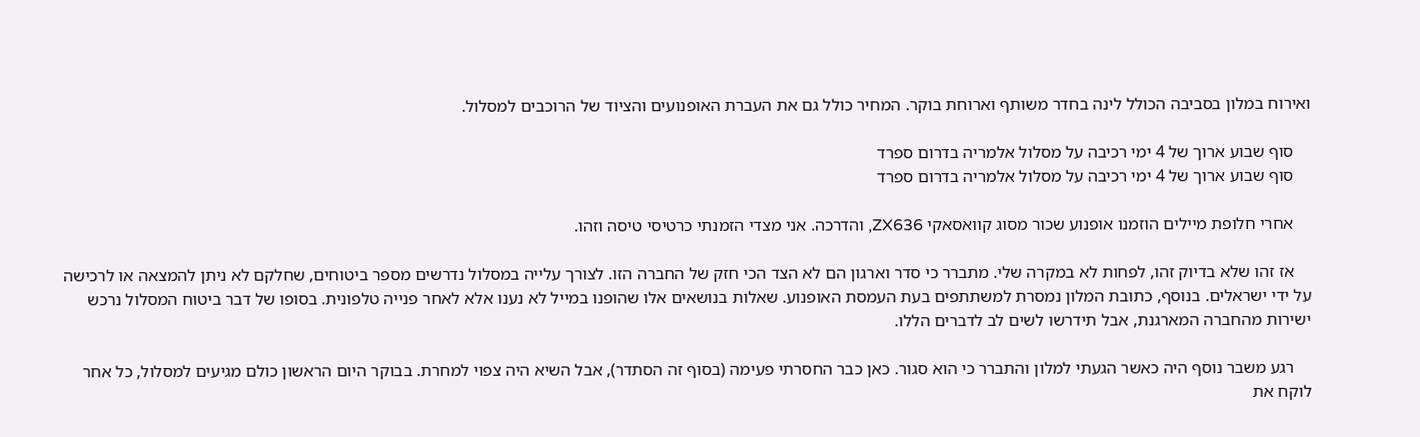ואירוח במלון בסביבה הכולל לינה בחדר משותף וארוחת בוקר. המחיר כולל גם את העברת האופנועים והציוד של הרוכבים למסלול.

    סוף שבוע ארוך של 4 ימי רכיבה על מסלול אלמריה בדרום ספרד
    סוף שבוע ארוך של 4 ימי רכיבה על מסלול אלמריה בדרום ספרד

    אחרי חלופת מיילים הוזמנו אופנוע שכור מסוג קוואסאקי ZX636, והדרכה. אני מצדי הזמנתי כרטיסי טיסה וזהו.

    אז זהו שלא בדיוק זהו, לפחות לא במקרה שלי. מתברר כי סדר וארגון הם לא הצד הכי חזק של החברה הזו. לצורך עלייה במסלול נדרשים מספר ביטוחים, שחלקם לא ניתן להמצאה או לרכישה על ידי ישראלים. בנוסף, כתובת המלון נמסרת למשתתפים בעת העמסת האופנוע. שאלות בנושאים אלו שהופנו במייל לא נענו אלא לאחר פנייה טלפונית. בסופו של דבר ביטוח המסלול נרכש ישירות מהחברה המארגנת, אבל תידרשו לשים לב לדברים הללו.

    רגע משבר נוסף היה כאשר הגעתי למלון והתברר כי הוא סגור. כאן כבר החסרתי פעימה (בסוף זה הסתדר), אבל השיא היה צפוי למחרת. בבוקר היום הראשון כולם מגיעים למסלול, כל אחר לוקח את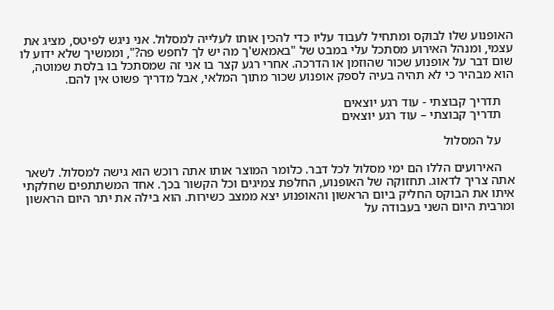האופנוע שלו לבוקס ומתחיל לעבוד עליו כדי להכין אותו לעלייה למסלול. אני ניגש לפיטס, מציג את עצמי, ומנהל האירוע מסתכל עלי במבט של "באמאש'ך מה יש לך לחפש פה?", וממשיך שלא ידוע לו שום דבר על אופנוע שכור שהוזמן או הדרכה. אחרי רגע קצר בו אני זה שמסתכל בו בלסת שמוטה, הוא מבהיר כי לא תהיה בעיה לספק אופנוע שכור מתוך המלאי, אבל מדריך פשוט אין להם.

    תדריך קבוצתי - עוד רגע יוצאים
    תדריך קבוצתי – עוד רגע יוצאים

    על המסלול

    האירועים הללו הם ימי מסלול לכל דבר. כלומר המוצר אותו אתה רוכש הוא גישה למסלול. לשאר אתה צריך לדאוג. תחזוקה של האופנוע, החלפת צמיגים וכל הקשור בכך. אחד המשתתפים שחלקתי איתו את הבוקס החליק ביום הראשון והאופנוע יצא ממצב כשירות. הוא בילה את יתר היום הראשון ומרבית היום השני בעבודה על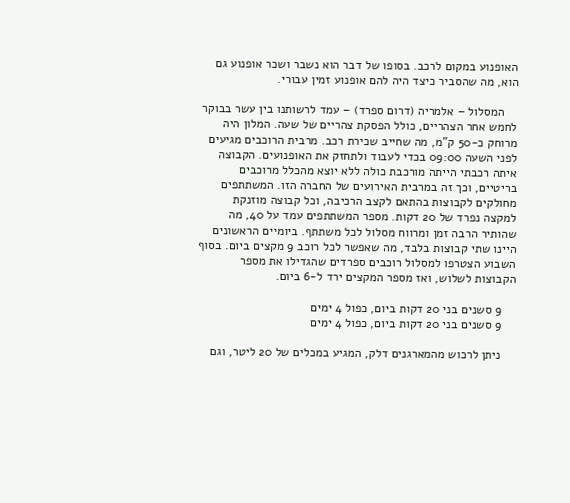האופנוע במקום לרכב. בסופו של דבר הוא נשבר ושכר אופנוע גם הוא, מה שהסביר כיצד היה להם אופנוע זמין עבורי.

    המסלול – אלמריה (דרום ספרד) – עמד לרשותנו בין עשר בבוקר לחמש אחר הצהריים, כולל הפסקת צהריים של שעה. המלון היה מרוחק כ-50 ק"מ, מה שחייב שכירת רכב. מרבית הרוכבים מגיעים לפני השעה 09:00 בכדי לעבוד ולתחזק את האופנועים. הקבוצה איתה רכבתי הייתה מורכבת כולה ללא יוצא מהכלל מרוכבים בריטיים, וכך זה במרבית האירועים של החברה הזו. המשתתפים מחולקים לקבוצות בהתאם לקצב הרכיבה, וכל קבוצה מוזנקת למקצה נפרד של 20 דקות. מספר המשתתפים עמד על 40, מה שהותיר הרבה זמן ומרווח מסלול לכל משתתף. ביומיים הראשונים היינו שתי קבוצות בלבד, מה שאפשר לכל רוכב 9 מקצים ביום. בסוף השבוע הצטרפו למסלול רוכבים ספרדים שהגדילו את מספר הקבוצות לשלוש, ואז מספר המקצים ירד ל-6 ביום.

    9 סשנים בני 20 דקות ביום, כפול 4 ימים
    9 סשנים בני 20 דקות ביום, כפול 4 ימים

    ניתן לרכוש מהמארגנים דלק, המגיע במכלים של 20 ליטר, וגם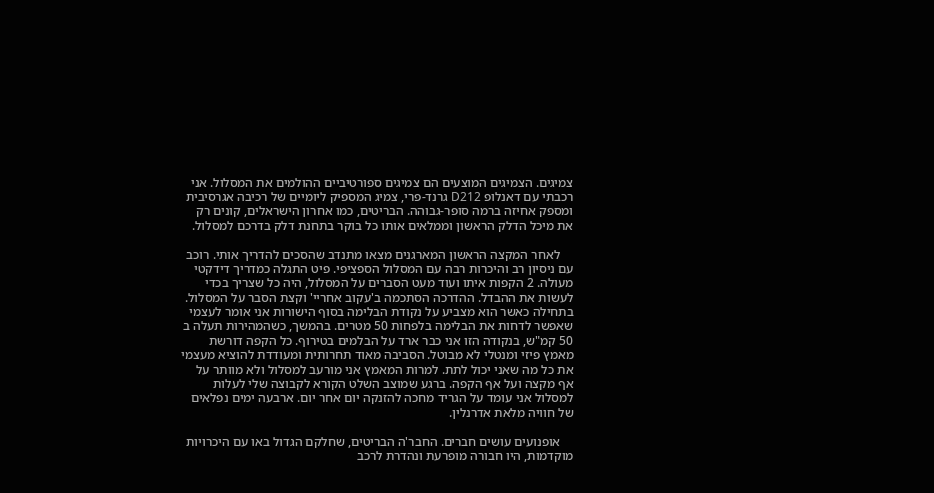צמיגים. הצמיגים המוצעים הם צמיגים ספורטיביים ההולמים את המסלול. אני רכבתי עם דאנלופ D212 גרנד-פרי, צמיג המספיק ליומיים של רכיבה אגרסיבית ומספק אחיזה ברמה סופר-גבוהה. הבריטים, כמו אחרון הישראלים, קונים רק את מיכל הדלק הראשון וממלאים אותו כל בוקר בתחנת דלק בדרכם למסלול.

    לאחר המקצה הראשון המארגנים מצאו מתנדב שהסכים להדריך אותי. רוכב עם ניסיון רב והיכרות רבה עם המסלול הספציפי. פיט התגלה כמדריך דידקטי מעולה. 2 הקפות איתו ועוד מעט הסברים על המסלול, היה כל שצריך בכדי לעשות את ההבדל. ההדרכה הסתכמה ב'עקוב אחריי' וקצת הסבר על המסלול. בתחילה כאשר הוא מצביע על נקודת הבלימה בסוף הישורות אני אומר לעצמי שאפשר לדחות את הבלימה בלפחות 50 מטרים. בהמשך, כשהמהירות תעלה ב 50 קמ"ש, בנקודה הזו אני כבר ארד על הבלמים בטירוף. כל הקפה דורשת מאמץ פיזי ומנטלי לא מבוטל. הסביבה מאוד תחרותית ומעודדת להוציא מעצמי את כל מה שאני יכול לתת. למרות המאמץ אני מורעב למסלול ולא מוותר על אף מקצה ועל אף הקפה. ברגע שמוצב השלט הקורא לקבוצה שלי לעלות למסלול אני עומד על הגריד מחכה להזנקה יום אחר יום. ארבעה ימים נפלאים של חוויה מלאת אדרנלין.

    אופנועים עושים חברים. החבר'ה הבריטים, שחלקם הגדול באו עם היכרויות מוקדמות, היו חבורה מופרעת ונהדרת לרכב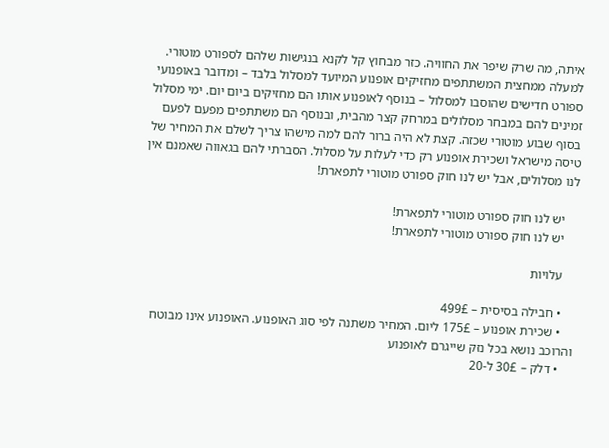איתה, מה שרק שיפר את החוויה. כזר מבחוץ קל לקנא בנגישות שלהם לספורט מוטורי. למעלה ממחצית המשתתפים מחזיקים אופנוע המיועד למסלול בלבד – ומדובר באופנועי ספורט חדישים שהוסבו למסלול – בנוסף לאופנוע אותו הם מחזיקים ביום יום. ימי מסלול זמינים להם במבחר מסלולים במרחק קצר מהבית, ובנוסף הם משתתפים מפעם לפעם בסוף שבוע מוטורי שכזה. קצת לא היה ברור להם למה מישהו צריך לשלם את המחיר של טיסה מישראל ושכירת אופנוע רק כדי לעלות על מסלול. הסברתי להם בגאווה שאמנם אין לנו מסלולים, אבל יש לנו חוק ספורט מוטורי לתפארת!

    יש לנו חוק ספורט מוטורי לתפארת!
    יש לנו חוק ספורט מוטורי לתפארת!

    עלויות

    • חבילה בסיסית – 499£
    • שכירת אופנוע – 175£ ליום. המחיר משתנה לפי סוג האופנוע. האופנוע אינו מבוטח והרוכב נושא בכל נזק שייגרם לאופנוע
    • דלק – 30£ ל-20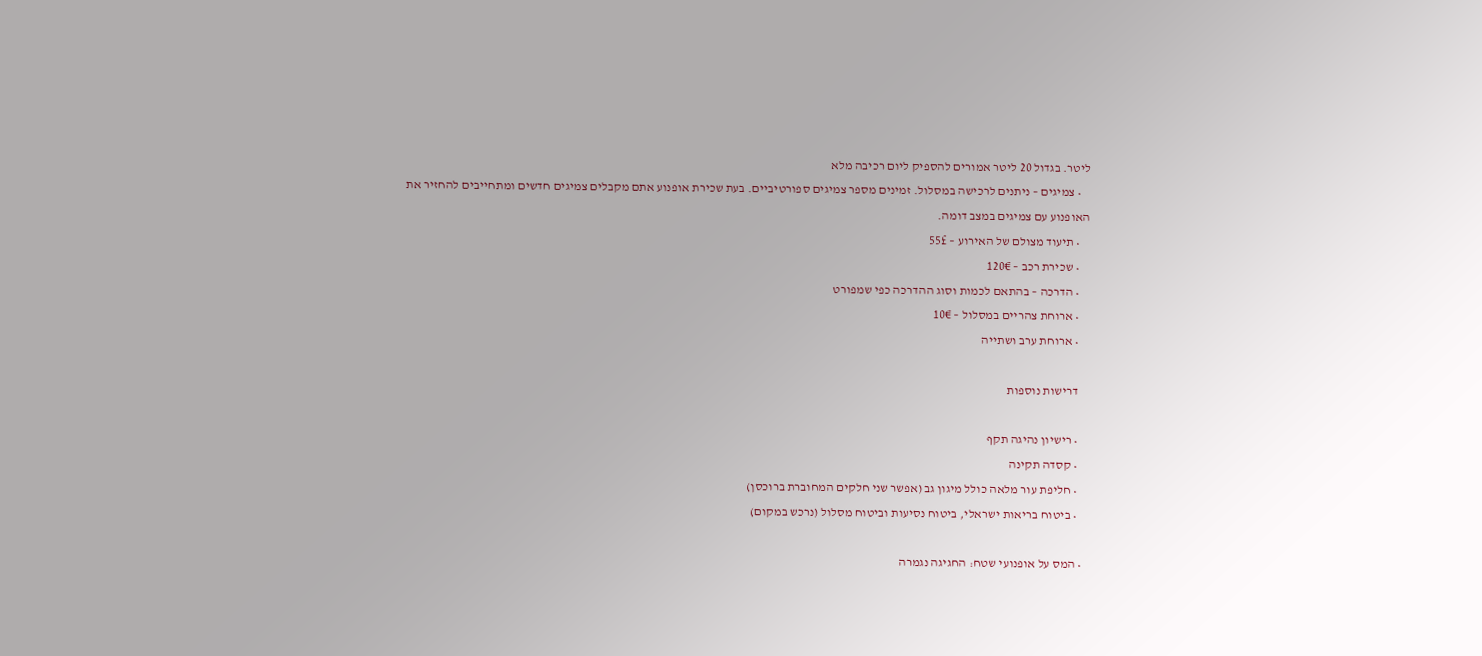ליטר. בגדול 20 ליטר אמורים להספיק ליום רכיבה מלא
    • צמיגים – ניתנים לרכישה במסלול. זמינים מספר צמיגים ספורטיביים. בעת שכירת אופנוע אתם מקבלים צמיגים חדשים ומתחייבים להחזיר את האופנוע עם צמיגים במצב דומה.
    • תיעוד מצולם של האירוע – 55£
    • שכירת רכב – 120€
    • הדרכה – בהתאם לכמות וסוג ההדרכה כפי שמפורט
    • ארוחת צהריים במסלול – 10€
    • ארוחת ערב ושתייה

    דרישות נוספות

    • רישיון נהיגה תקף
    • קסדה תקינה
    • חליפת עור מלאה כולל מיגון גב (אפשר שני חלקים המחוברת ברוכסן)
    • ביטוח בריאות ישראלי, ביטוח נסיעות וביטוח מסלול (נרכש במקום)

  • המס על אופנועי שטח: החגיגה נגמרה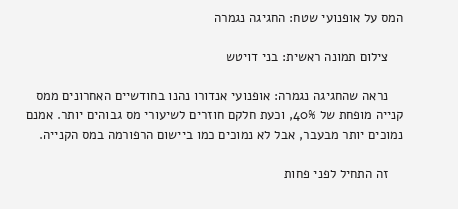המס על אופנועי שטח: החגיגה נגמרה

    צילום תמונה ראשית: בני דויטש

    נראה שהחגיגה נגמרה: אופנועי אנדורו נהנו בחודשיים האחרונים ממס קנייה מופחת של 40%, וכעת חלקם חוזרים לשיעורי מס גבוהים יותר. אמנם נמוכים יותר מבעבר, אבל לא נמוכים כמו ביישום הרפורמה במס הקנייה.

    זה התחיל לפני פחות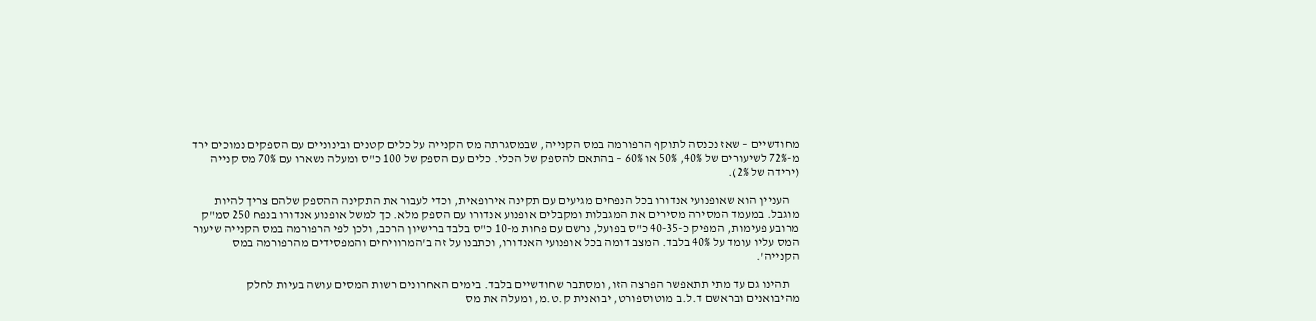מחודשיים – שאז נכנסה לתוקף הרפורמה במס הקנייה, שבמסגרתה מס הקנייה על כלים קטנים ובינוניים עם הספקים נמוכים ירד מ-72% לשיעורים של 40%, 50% או 60% – בהתאם להספק של הכלי. כלים עם הספק של 100 כ"ס ומעלה נשארו עם 70% מס קנייה (ירידה של 2%).

    העניין הוא שאופנועי אנדורו בכל הנפחים מגיעים עם תקינה אירופאית, וכדי לעבור את התקינה ההספק שלהם צריך להיות מוגבל. במעמד המסירה מסירים את המגבלות ומקבלים אופנוע אנדורו עם הספק מלא. כך למשל אופנוע אנדורו בנפח 250 סמ"ק מרובע פעימות, המפיק כ-40-35 כ"ס בפועל, נרשם עם פחות מ-10 כ"ס בלבד ברישיון הרכב, ולכן לפי הרפורמה במס הקנייה שיעור המס עליו עומד על 40% בלבד. המצב דומה בכל אופנועי האנדורו, וכתבנו על זה ב'המרוויחים והמפסידים מהרפורמה במס הקנייה'.

    תהינו גם עד מתי תתאפשר הפרצה הזו, ומסתבר שחודשיים בלבד. בימים האחרונים רשות המסים עושה בעיות לחלק מהיבואנים ובראשם ד.ל.ב מוטוספורט, יבואנית ק.ט.מ, ומעלה את מס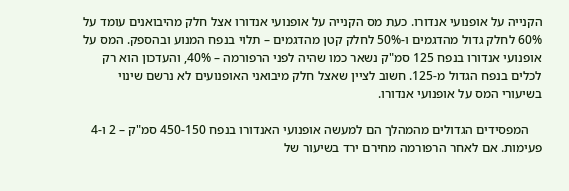הקנייה על אופנועי אנדורו. כעת מס הקנייה על אופנועי אנדורו אצל חלק מהיבואנים עומד על 60% לחלק גדול מהדגמים ו-50% לחלק קטן מהדגמים – תלוי בנפח המנוע ובהספק. המס על אופנועי אנדורו בנפח 125 סמ"ק נשאר כמו שהיה לפני הרפורמה – 40%, והעדכון הוא רק לכלים בנפח הגדול מ-125. חשוב לציין שאצל חלק מיבואני האופנועים לא נרשם שינוי בשיעורי המס על אופנועי אנדורו.

    המפסידים הגדולים מהמהלך הם למעשה אופנועי האנדורו בנפח 450-150 סמ"ק – 2 ו-4 פעימות. אם לאחר הרפורמה מחירם ירד בשיעור של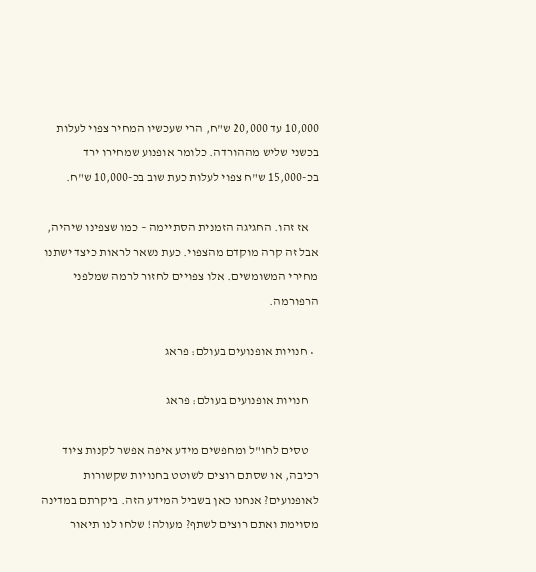10,000 עד 20,000 ש"ח, הרי שעכשיו המחיר צפוי לעלות בכשני שליש מההורדה. כלומר אופנוע שמחירו ירד בכ-15,000 ש"ח צפוי לעלות כעת שוב בכ-10,000 ש"ח.

    אז זהו. החגיגה הזמנית הסתיימה – כמו שצפינו שיהיה, אבל זה קרה מוקדם מהצפוי. כעת נשאר לראות כיצד ישתנו מחירי המשומשים. אלו צפויים לחזור לרמה שמלפני הרפורמה.

  • חנויות אופנועים בעולם: פראג

    חנויות אופנועים בעולם: פראג

    טסים לחו"ל ומחפשים מידע איפה אפשר לקנות ציוד רכיבה, או שסתם רוצים לשוטט בחנויות שקשורות לאופנועים? אנחנו כאן בשביל המידע הזה. ביקרתם במדינה מסוימת ואתם רוצים לשתף? מעולה! שלחו לנו תיאור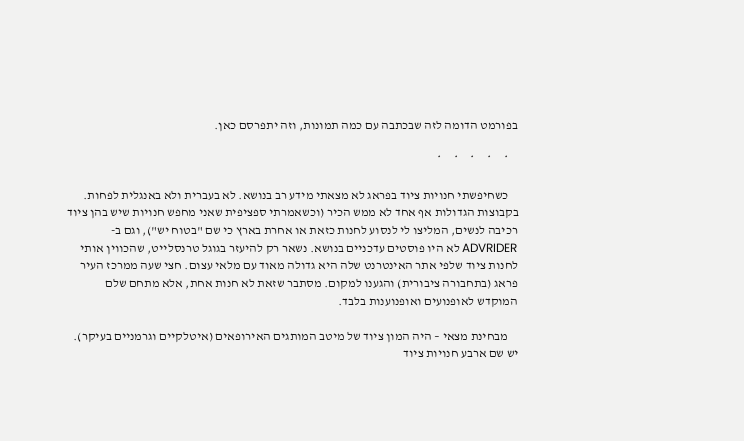בפורמט הדומה לזה שבכתבה עם כמה תמונות, וזה יתפרסם כאן.

    *     *     *     *     *

    כשחיפשתי חנויות ציוד בפראג לא מצאתי מידע רב בנושא. לא בעברית ולא באנגלית לפחות. בקבוצות הגדולות אף אחד לא ממש הכיר (וכשאמרתי ספציפית שאני מחפש חנויות שיש בהן ציוד רכיבה לנשים, המליצו לי לנסוע לחנות כזאת או אחרת בארץ כי שם "בטוח יש"), וגם ב-ADVRIDER לא היו פוסטים עדכניים בנושא. נשאר רק להיעזר בגוגל טרנסלייט, שהכווין אותי לחנות ציוד שלפי אתר האינטרנט שלה היא גדולה מאוד עם מלאי עצום. חצי שעה ממרכז העיר פראג (בתחבורה ציבורית) והגענו למקום. מסתבר שזאת לא חנות אחת, אלא מתחם שלם המוקדש לאופנועים ואופנוענות בלבד.

    מבחינת מצאי – היה המון ציוד של מיטב המותגים האירופאים (איטלקיים וגרמניים בעיקר). יש שם ארבע חנויות ציוד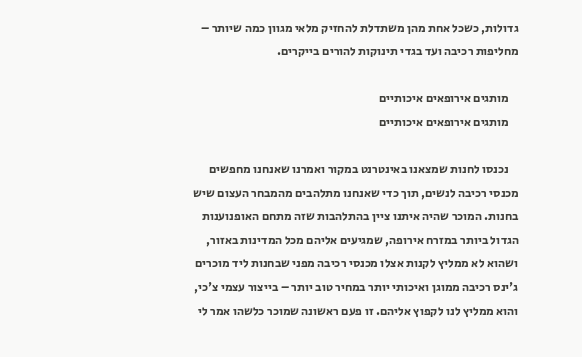גדולות, כשכל אחת מהן משתדלת להחזיק מלאי מגוון כמה שיותר – מחליפות רכיבה ועד בגדי תינוקות להורים בייקרים.

    מותגים אירופאים איכותיים
    מותגים אירופאים איכותיים

    נכנסו לחנות שמצאנו באינטרנט במקור ואמרנו שאנחנו מחפשים מכנסי רכיבה לנשים, תוך כדי שאנחנו מתלהבים מהמבחר העצום שיש בחנות. המוכר שהיה איתנו ציין בהתלהבות שזה מתחם האופנוענות הגדול ביותר במזרח אירופה, שמגיעים אליהם מכל המדינות באזור, ושהוא לא ממליץ לקנות אצלו מכנסי רכיבה מפני שבחנות ליד מוכרים ג'ינס רכיבה ממוגן ואיכותי יותר במחיר טוב יותר – בייצור עצמי צ'כי, והוא ממליץ לנו לקפוץ אליהם. זו פעם ראשונה שמוכר כלשהו אמר לי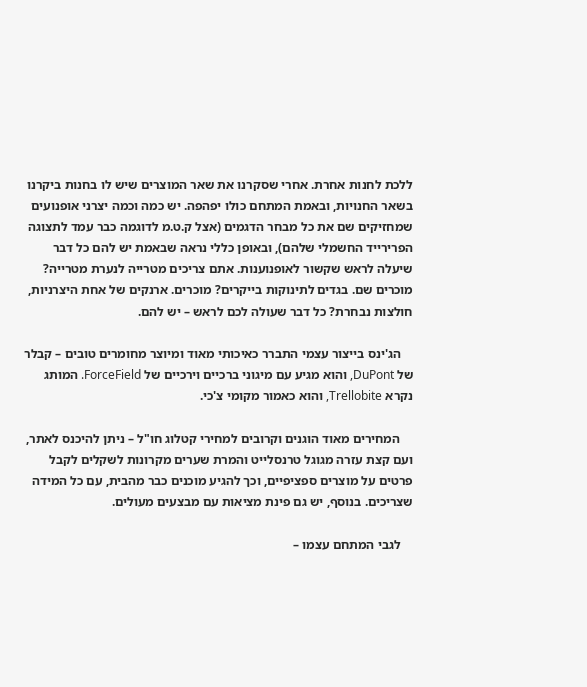ללכת לחנות אחרת. אחרי שסקרנו את שאר המוצרים שיש לו בחנות ביקרנו בשאר החנויות, ובאמת המתחם כולו יפהפה. יש כמה וכמה יצרני אופנועים שמחזיקים שם את כל מבחר הדגמים (אצל ק.ט.מ לדוגמה כבר עמד לתצוגה הפרירייד החשמלי שלהם), ובאופן כללי נראה שבאמת יש להם כל דבר שיעלה לראש שקשור לאופנוענות. אתם צריכים מטרייה לנערת מטרייה? מוכרים שם. בגדים לתינוקות בייקרים? מוכרים. ארנקים של אחת היצרניות, חולצות נבחרת? כל דבר שעולה לכם לראש – יש להם.

    הג'ינס בייצור עצמי התברר כאיכותי מאוד ומיוצר מחומרים טובים – קבלר של DuPont, והוא מגיע עם מיגוני ברכיים וירכיים של ForceField. המותג נקרא Trellobite, והוא כאמור מקומי צ'כי.

    המחירים מאוד הוגנים וקרובים למחירי קטלוג חו"ל – ניתן להיכנס לאתר, ועם קצת עזרה מגוגל טרנסלייט והמרת שערים מקרונות לשקלים לקבל פרטים על מוצרים ספציפיים, וכך להגיע מוכנים כבר מהבית, עם כל המידה שצריכים. בנוסף, יש גם פינת מציאות עם מבצעים מעולים.

    לגבי המתחם עצמו –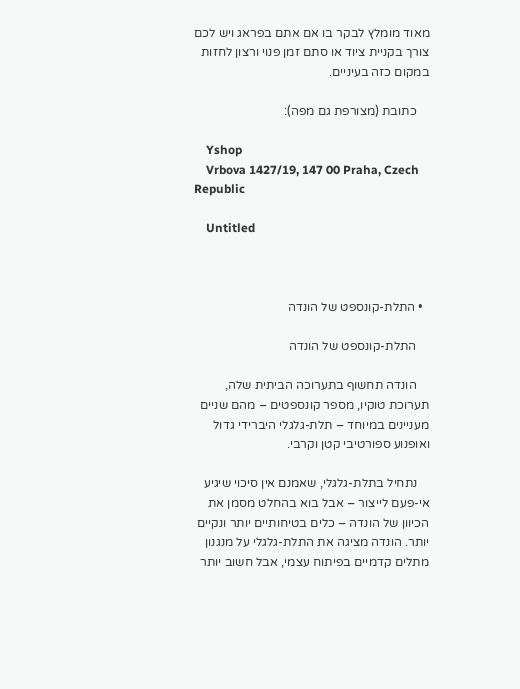מאוד מומלץ לבקר בו אם אתם בפראג ויש לכם צורך בקניית ציוד או סתם זמן פנוי ורצון לחזות במקום כזה בעיניים.

    כתובת (מצורפת גם מפה):

    Yshop
    Vrbova 1427/19, 147 00 Praha, Czech Republic

    Untitled



  • התלת-קונספט של הונדה

    התלת-קונספט של הונדה

    הונדה תחשוף בתערוכה הביתית שלה, תערוכת טוקיו, מספר קונספטים – מהם שניים מעניינים במיוחד – תלת-גלגלי היברידי גדול ואופנוע ספורטיבי קטן וקרבי.

    נתחיל בתלת-גלגלי, שאמנם אין סיכוי שיגיע אי-פעם לייצור – אבל בוא בהחלט מסמן את הכיוון של הונדה – כלים בטיחותיים יותר ונקיים יותר. הונדה מציגה את התלת-גלגלי על מנגנון מתלים קדמיים בפיתוח עצמי, אבל חשוב יותר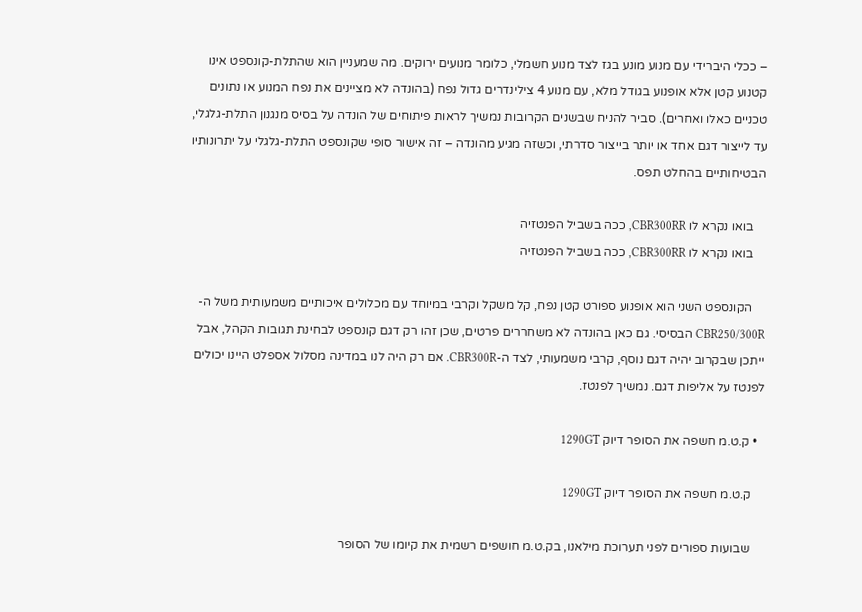– ככלי היברידי עם מנוע מונע בגז לצד מנוע חשמלי, כלומר מנועים ירוקים. מה שמעניין הוא שהתלת-קונספט אינו קטנוע קטן אלא אופנוע בגודל מלא, עם מנוע 4 צילינדרים גדול נפח (בהונדה לא מציינים את נפח המנוע או נתונים טכניים כאלו ואחרים). סביר להניח שבשנים הקרובות נמשיך לראות פיתוחים של הונדה על בסיס מנגנון התלת-גלגלי, עד לייצור דגם אחד או יותר בייצור סדרתי, וכשזה מגיע מהונדה – זה אישור סופי שקונספט התלת-גלגלי על יתרונותיו הבטיחותיים בהחלט תפס.

    בואו נקרא לו CBR300RR, ככה בשביל הפנטזיה
    בואו נקרא לו CBR300RR, ככה בשביל הפנטזיה

    הקונספט השני הוא אופנוע ספורט קטן נפח, קל משקל וקרבי במיוחד עם מכלולים איכותיים משמעותית משל ה-CBR250/300R הבסיסי. גם כאן בהונדה לא משחררים פרטים, שכן זהו רק דגם קונספט לבחינת תגובות הקהל, אבל ייתכן שבקרוב יהיה דגם נוסף, קרבי משמעותי, לצד ה-CBR300R. אם רק היה לנו במדינה מסלול אספלט היינו יכולים לפנטז על אליפות דגם. נמשיך לפנטז.

  • ק.ט.מ חשפה את הסופר דיוק 1290GT

    ק.ט.מ חשפה את הסופר דיוק 1290GT

    שבועות ספורים לפני תערוכת מילאנו, בק.ט.מ חושפים רשמית את קיומו של הסופר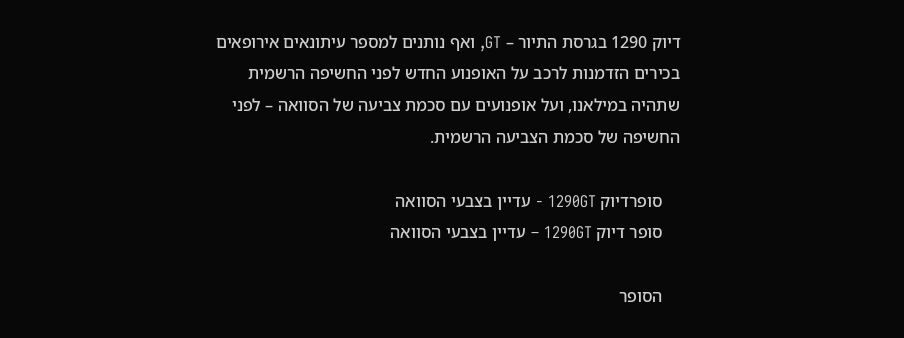דיוק 1290 בגרסת התיור – GT, ואף נותנים למספר עיתונאים אירופאים בכירים הזדמנות לרכב על האופנוע החדש לפני החשיפה הרשמית שתהיה במילאנו, ועל אופנועים עם סכמת צביעה של הסוואה – לפני החשיפה של סכמת הצביעה הרשמית.

    סופרדיוק 1290GT - עדיין בצבעי הסוואה
    סופר דיוק 1290GT – עדיין בצבעי הסוואה

    הסופר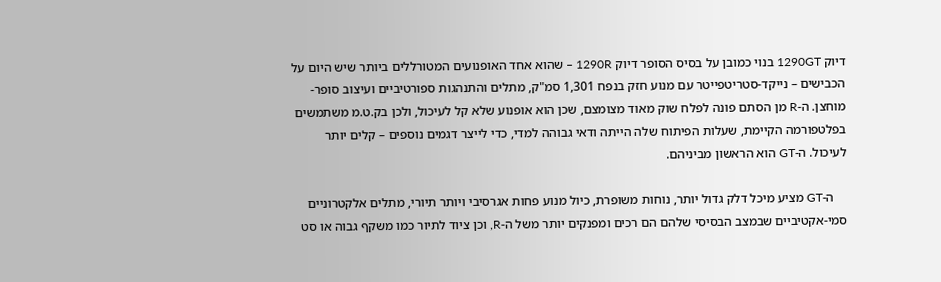דיוק 1290GT בנוי כמובן על בסיס הסופר דיוק 1290R – שהוא אחד האופנועים המטורללים ביותר שיש היום על הכבישים – נייקד-סטריטפייטר עם מנוע חזק בנפח 1,301 סמ"ק, מתלים והתנהגות ספורטיביים ועיצוב סופר-מוחצן. ה-R מן הסתם פונה לפלח שוק מאוד מצומצם, שכן הוא אופנוע שלא קל לעיכול, ולכן בק.ט.מ משתמשים בפלטפורמה הקיימת, שעלות הפיתוח שלה הייתה ודאי גבוהה למדי, כדי לייצר דגמים נוספים – קלים יותר לעיכול. ה-GT הוא הראשון מביניהם.

    ה-GT מציע מיכל דלק גדול יותר, נוחות משופרת, כיול מנוע פחות אגרסיבי ויותר תיורי, מתלים אלקטרוניים סמי-אקטיביים שבמצב הבסיסי שלהם הם רכים ומפנקים יותר משל ה-R, וכן ציוד לתיור כמו משקף גבוה או סט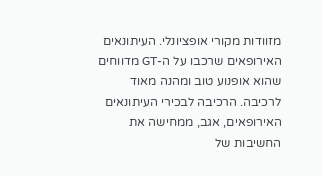מזוודות מקורי אופציונלי. העיתונאים האירופאים שרכבו על ה-GT מדווחים שהוא אופנוע טוב ומהנה מאוד לרכיבה. הרכיבה לבכירי העיתונאים האירופאים, אגב, ממחישה את החשיבות של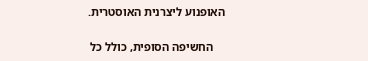האופנוע ליצרנית האוסטרית.

    החשיפה הסופית, כולל כל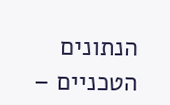הנתונים הטכניים –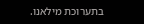בתערוכת מילאנו.